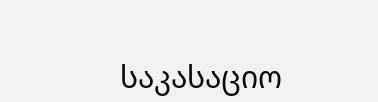საკასაციო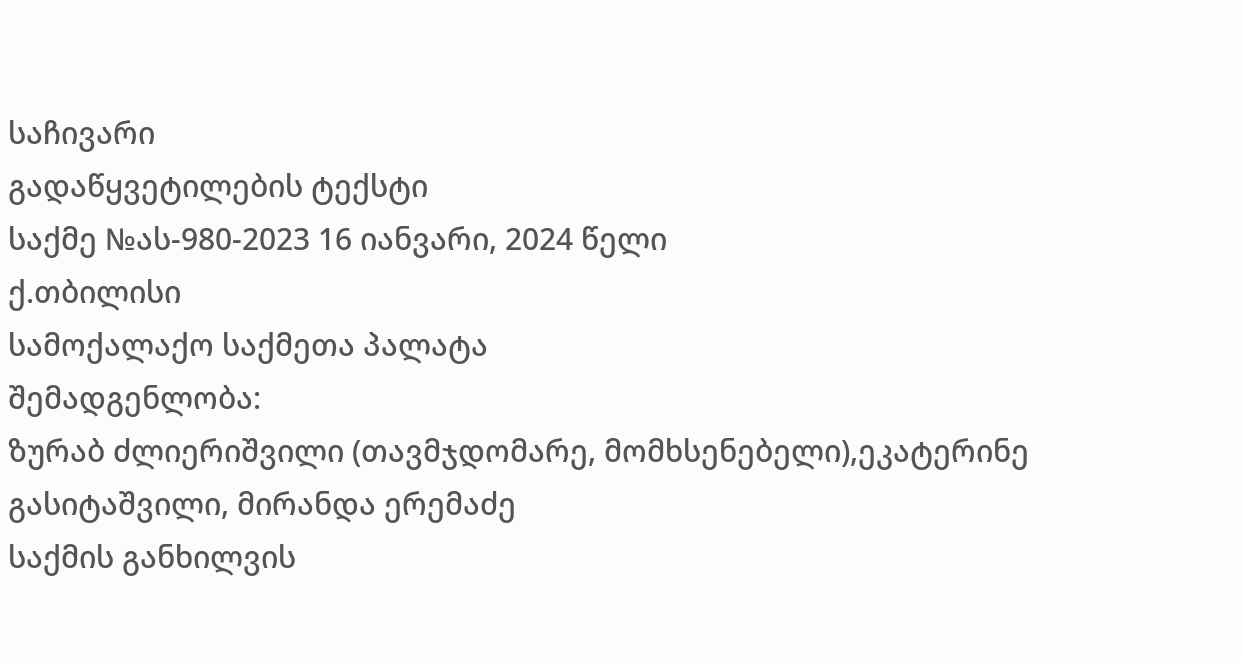საჩივარი
გადაწყვეტილების ტექსტი
საქმე №ას-980-2023 16 იანვარი, 2024 წელი
ქ.თბილისი
სამოქალაქო საქმეთა პალატა
შემადგენლობა:
ზურაბ ძლიერიშვილი (თავმჯდომარე, მომხსენებელი),ეკატერინე გასიტაშვილი, მირანდა ერემაძე
საქმის განხილვის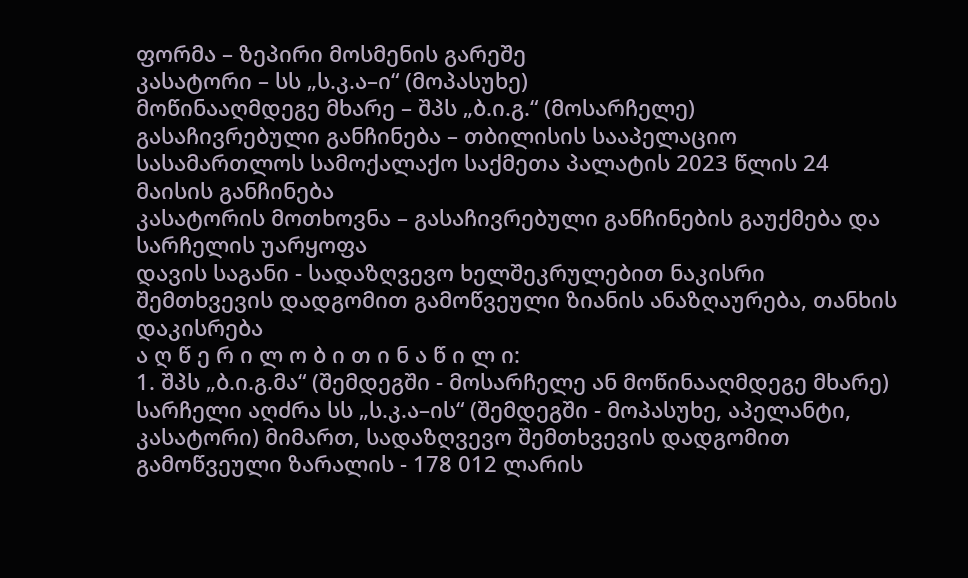ფორმა – ზეპირი მოსმენის გარეშე
კასატორი – სს „ს.კ.ა–ი“ (მოპასუხე)
მოწინააღმდეგე მხარე – შპს „ბ.ი.გ.“ (მოსარჩელე)
გასაჩივრებული განჩინება – თბილისის სააპელაციო სასამართლოს სამოქალაქო საქმეთა პალატის 2023 წლის 24 მაისის განჩინება
კასატორის მოთხოვნა – გასაჩივრებული განჩინების გაუქმება და სარჩელის უარყოფა
დავის საგანი - სადაზღვევო ხელშეკრულებით ნაკისრი შემთხვევის დადგომით გამოწვეული ზიანის ანაზღაურება, თანხის დაკისრება
ა ღ წ ე რ ი ლ ო ბ ი თ ი ნ ა წ ი ლ ი:
1. შპს „ბ.ი.გ.მა“ (შემდეგში - მოსარჩელე ან მოწინააღმდეგე მხარე) სარჩელი აღძრა სს „ს.კ.ა–ის“ (შემდეგში - მოპასუხე, აპელანტი, კასატორი) მიმართ, სადაზღვევო შემთხვევის დადგომით გამოწვეული ზარალის - 178 012 ლარის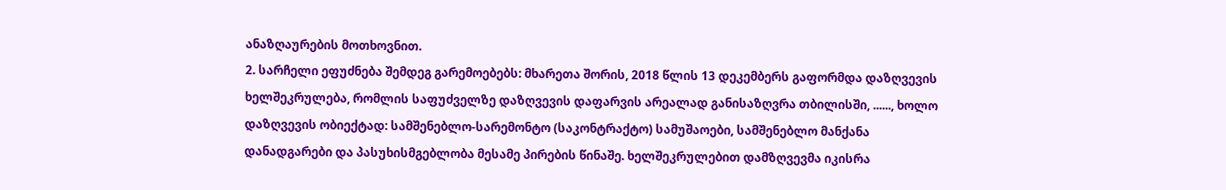ანაზღაურების მოთხოვნით.
2. სარჩელი ეფუძნება შემდეგ გარემოებებს: მხარეთა შორის, 2018 წლის 13 დეკემბერს გაფორმდა დაზღვევის ხელშეკრულება, რომლის საფუძველზე დაზღვევის დაფარვის არეალად განისაზღვრა თბილისში, ......, ხოლო დაზღვევის ობიექტად: სამშენებლო-სარემონტო (საკონტრაქტო) სამუშაოები, სამშენებლო მანქანა დანადგარები და პასუხისმგებლობა მესამე პირების წინაშე. ხელშეკრულებით დამზღვევმა იკისრა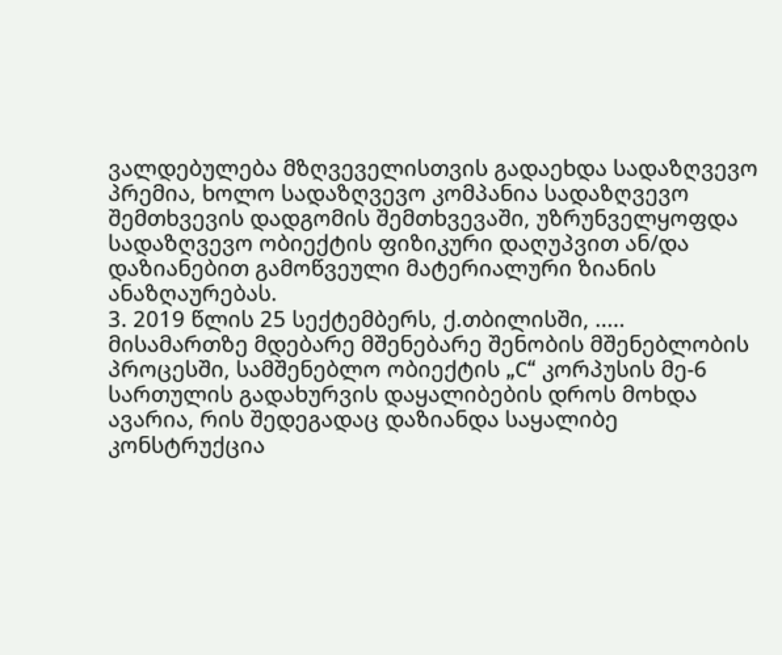ვალდებულება მზღვეველისთვის გადაეხდა სადაზღვევო პრემია, ხოლო სადაზღვევო კომპანია სადაზღვევო შემთხვევის დადგომის შემთხვევაში, უზრუნველყოფდა სადაზღვევო ობიექტის ფიზიკური დაღუპვით ან/და დაზიანებით გამოწვეული მატერიალური ზიანის ანაზღაურებას.
3. 2019 წლის 25 სექტემბერს, ქ.თბილისში, ..... მისამართზე მდებარე მშენებარე შენობის მშენებლობის პროცესში, სამშენებლო ობიექტის „C“ კორპუსის მე-6 სართულის გადახურვის დაყალიბების დროს მოხდა ავარია, რის შედეგადაც დაზიანდა საყალიბე კონსტრუქცია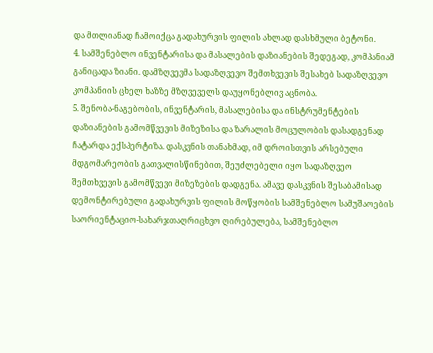და მთლიანად ჩამოიქცა გადახურვის ფილის ახლად დასხმული ბეტონი.
4. სამშენებლო ინვენტარისა და მასალების დაზიანების შედეგად, კომპანიამ განიცადა ზიანი. დამზღვევმა სადაზღვევო შემთხვევის შესახებ სადაზღვევო კომპანიის ცხელ ხაზზე მზღვეველს დაუყონებლივ აცნობა.
5. შენობა-ნაგებობის, ინვენტარის, მასალებისა და ინსტრუმენტების დაზიანების გამომწვევის მიზეზისა და ზარალის მოცულობის დასადგენად ჩატარდა ექსპერტიზა. დასკვნის თანახმად, იმ დროისთვის არსებული მდგომარეობის გათვალისწინებით, შეუძლებელი იყო სადაზღვეო შემთხვევის გამომწვევი მიზეზების დადგენა. ამავე დასკვნის შესაბამისად დემონტირებული გადახურვის ფილის მოწყობის სამშენებლო სამუშაოების საორიენტაციო-სახარჯთაღრიცხვო ღირებულება, სამშენებლო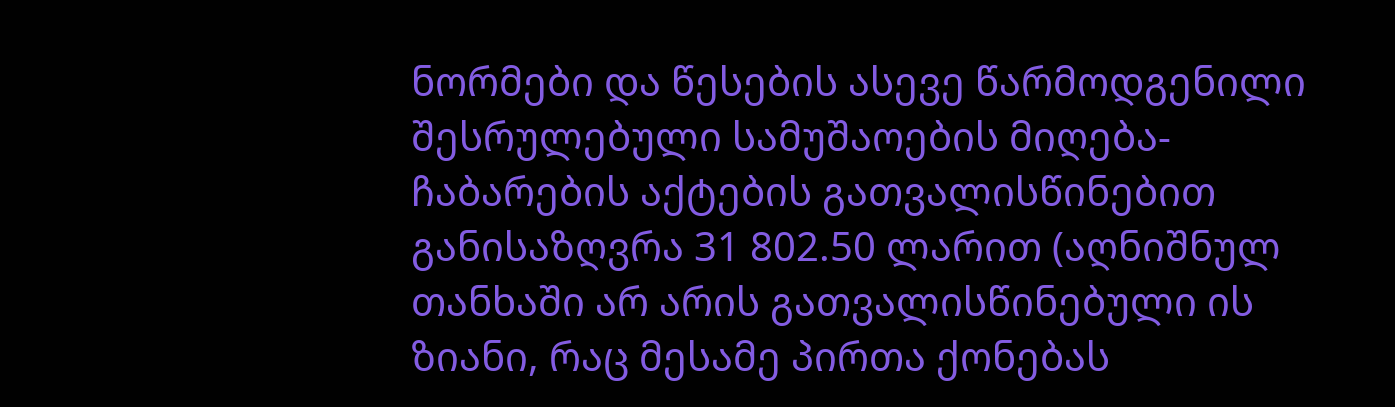ნორმები და წესების ასევე წარმოდგენილი შესრულებული სამუშაოების მიღება-ჩაბარების აქტების გათვალისწინებით განისაზღვრა 31 802.50 ლარით (აღნიშნულ თანხაში არ არის გათვალისწინებული ის ზიანი, რაც მესამე პირთა ქონებას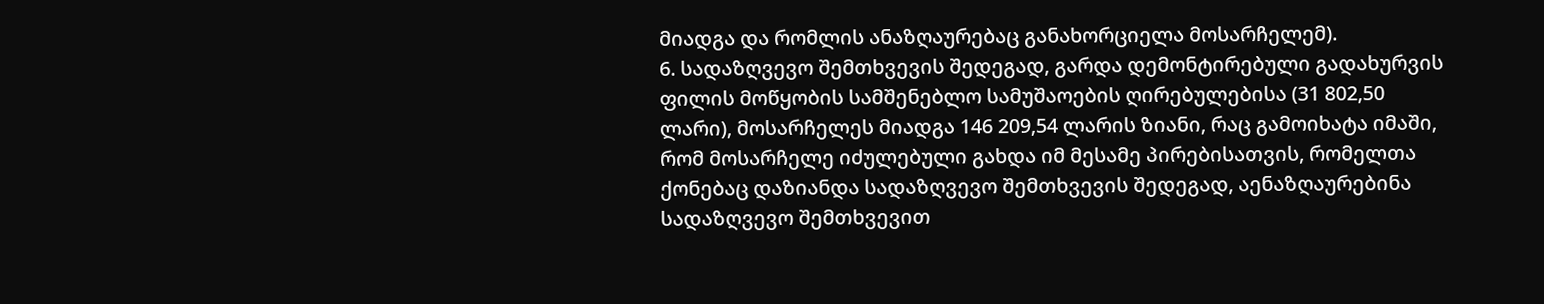მიადგა და რომლის ანაზღაურებაც განახორციელა მოსარჩელემ).
6. სადაზღვევო შემთხვევის შედეგად, გარდა დემონტირებული გადახურვის ფილის მოწყობის სამშენებლო სამუშაოების ღირებულებისა (31 802,50 ლარი), მოსარჩელეს მიადგა 146 209,54 ლარის ზიანი, რაც გამოიხატა იმაში, რომ მოსარჩელე იძულებული გახდა იმ მესამე პირებისათვის, რომელთა ქონებაც დაზიანდა სადაზღვევო შემთხვევის შედეგად, აენაზღაურებინა სადაზღვევო შემთხვევით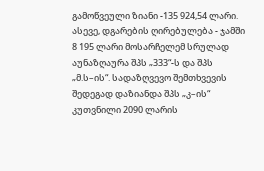გამოწვეული ზიანი -135 924,54 ლარი. ასევე, დგარების ღირებულება - ჯამში 8 195 ლარი მოსარჩელემ სრულად აუნაზღაურა შპს „333“-ს და შპს „მ.ს–ის“. სადაზღვევო შემთხვევის შედეგად დაზიანდა შპს „კ–ის“ კუთვნილი 2090 ლარის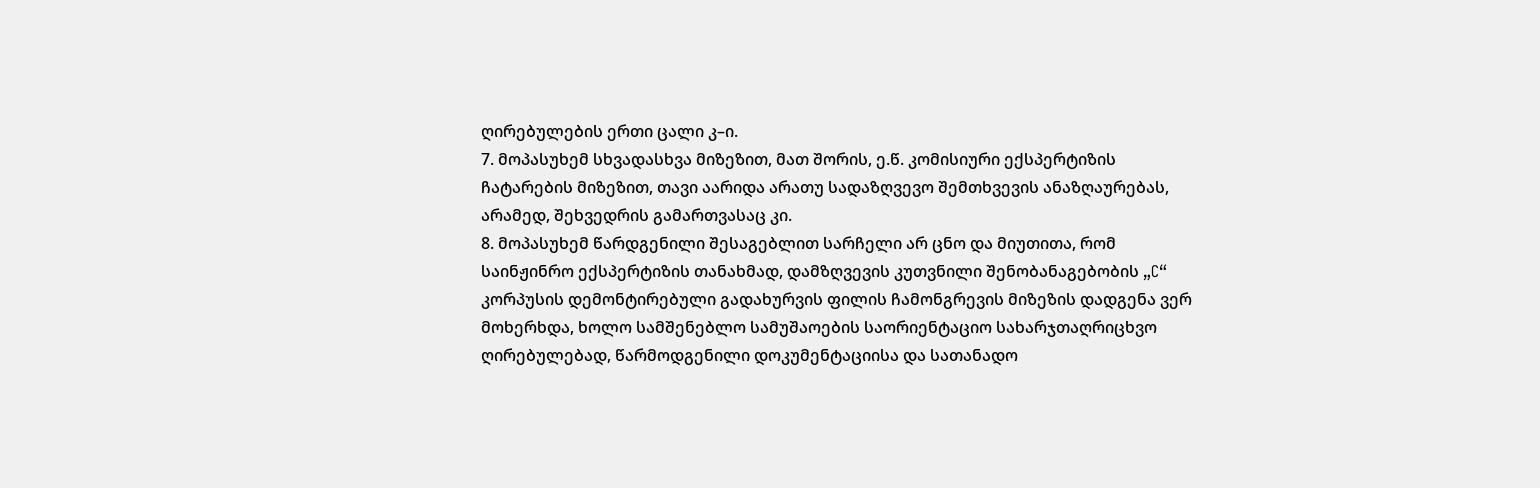ღირებულების ერთი ცალი კ–ი.
7. მოპასუხემ სხვადასხვა მიზეზით, მათ შორის, ე.წ. კომისიური ექსპერტიზის ჩატარების მიზეზით, თავი აარიდა არათუ სადაზღვევო შემთხვევის ანაზღაურებას, არამედ, შეხვედრის გამართვასაც კი.
8. მოპასუხემ წარდგენილი შესაგებლით სარჩელი არ ცნო და მიუთითა, რომ საინჟინრო ექსპერტიზის თანახმად, დამზღვევის კუთვნილი შენობანაგებობის „C“ კორპუსის დემონტირებული გადახურვის ფილის ჩამონგრევის მიზეზის დადგენა ვერ მოხერხდა, ხოლო სამშენებლო სამუშაოების საორიენტაციო სახარჯთაღრიცხვო ღირებულებად, წარმოდგენილი დოკუმენტაციისა და სათანადო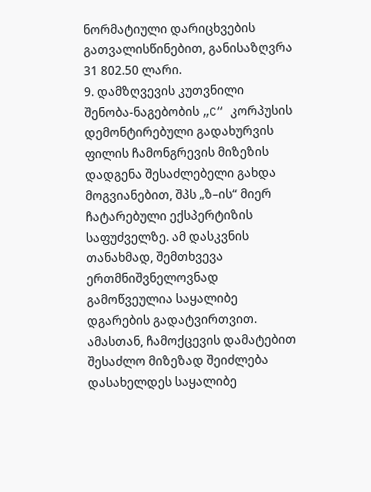ნორმატიული დარიცხვების გათვალისწინებით, განისაზღვრა 31 802.50 ლარი.
9. დამზღვევის კუთვნილი შენობა-ნაგებობის „C“ კორპუსის დემონტირებული გადახურვის ფილის ჩამონგრევის მიზეზის დადგენა შესაძლებელი გახდა მოგვიანებით, შპს „ზ–ის“ მიერ ჩატარებული ექსპერტიზის საფუძველზე. ამ დასკვნის თანახმად, შემთხვევა ერთმნიშვნელოვნად გამოწვეულია საყალიბე დგარების გადატვირთვით. ამასთან, ჩამოქცევის დამატებით შესაძლო მიზეზად შეიძლება დასახელდეს საყალიბე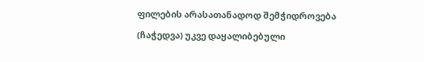ფილების არასათანადოდ შემჭიდროვება (ჩაჭედვა) უკვე დაყალიბებული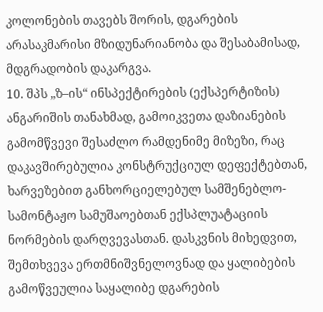კოლონების თავებს შორის, დგარების არასაკმარისი მზიდუნარიანობა და შესაბამისად, მდგრადობის დაკარგვა.
10. შპს „ზ–ის“ ინსპექტირების (ექსპერტიზის) ანგარიშის თანახმად, გამოიკვეთა დაზიანების გამომწვევი შესაძლო რამდენიმე მიზეზი, რაც დაკავშირებულია კონსტრუქციულ დეფექტებთან, ხარვეზებით განხორციელებულ სამშენებლო-სამონტაჟო სამუშაოებთან ექსპლუატაციის ნორმების დარღვევასთან. დასკვნის მიხედვით, შემთხვევა ერთმნიშვნელოვნად და ყალიბების გამოწვეულია საყალიბე დგარების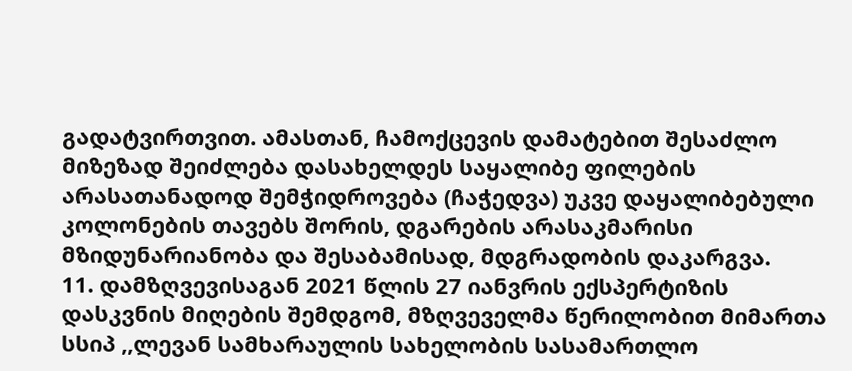გადატვირთვით. ამასთან, ჩამოქცევის დამატებით შესაძლო მიზეზად შეიძლება დასახელდეს საყალიბე ფილების არასათანადოდ შემჭიდროვება (ჩაჭედვა) უკვე დაყალიბებული კოლონების თავებს შორის, დგარების არასაკმარისი მზიდუნარიანობა და შესაბამისად, მდგრადობის დაკარგვა.
11. დამზღვევისაგან 2021 წლის 27 იანვრის ექსპერტიზის დასკვნის მიღების შემდგომ, მზღვეველმა წერილობით მიმართა სსიპ ,,ლევან სამხარაულის სახელობის სასამართლო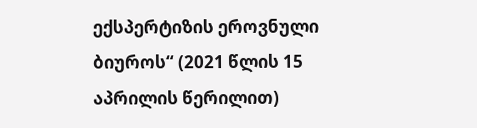ექსპერტიზის ეროვნული ბიუროს“ (2021 წლის 15 აპრილის წერილით)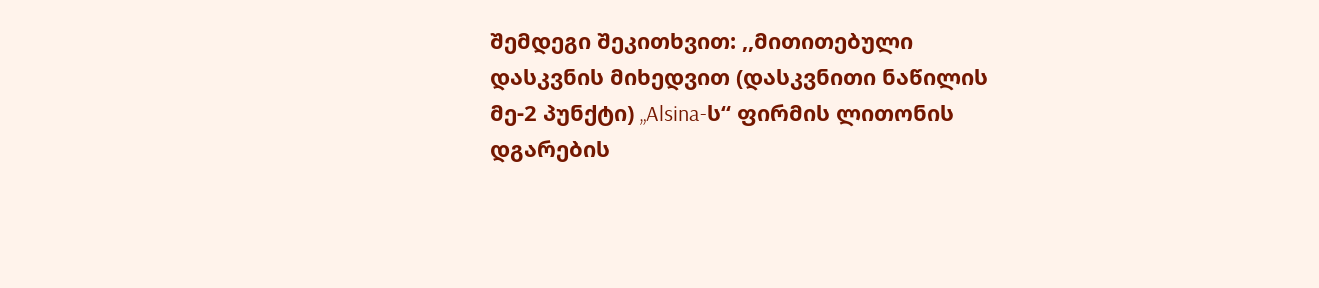შემდეგი შეკითხვით: ,,მითითებული დასკვნის მიხედვით (დასკვნითი ნაწილის მე-2 პუნქტი) „Alsina-ს“ ფირმის ლითონის დგარების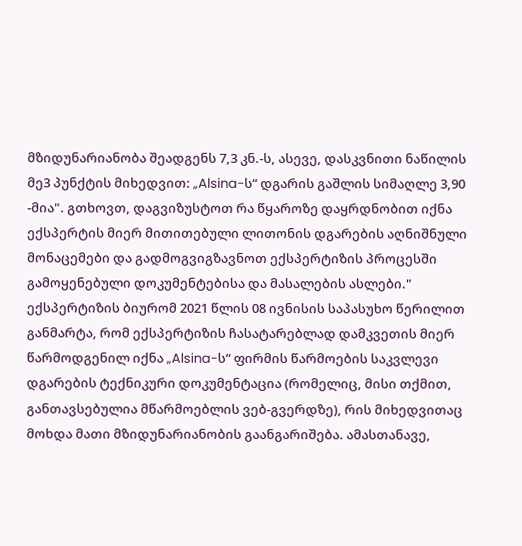მზიდუნარიანობა შეადგენს 7,3 კნ.-ს, ასევე, დასკვნითი ნაწილის მე3 პუნქტის მიხედვით: „Alsina-ს“ დგარის გაშლის სიმაღლე 3,90 -მია". გთხოვთ, დაგვიზუსტოთ რა წყაროზე დაყრდნობით იქნა ექსპერტის მიერ მითითებული ლითონის დგარების აღნიშნული მონაცემები და გადმოგვიგზავნოთ ექსპერტიზის პროცესში გამოყენებული დოკუმენტებისა და მასალების ასლები." ექსპერტიზის ბიურომ 2021 წლის 08 ივნისის საპასუხო წერილით განმარტა, რომ ექსპერტიზის ჩასატარებლად დამკვეთის მიერ წარმოდგენილ იქნა „Alsina-ს“ ფირმის წარმოების საკვლევი დგარების ტექნიკური დოკუმენტაცია (რომელიც, მისი თქმით, განთავსებულია მწარმოებლის ვებ-გვერდზე), რის მიხედვითაც მოხდა მათი მზიდუნარიანობის გაანგარიშება. ამასთანავე,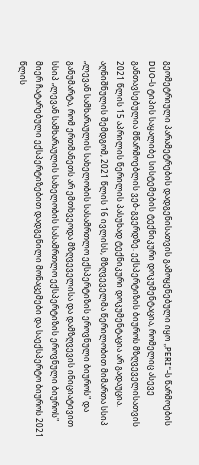გეომეტრიული პარამეტრების დადგენისათვის გამოყენებული იყო „PERI“-ს წარმოების DUO-ს ტიპის საყალიბე სისტემების ტექნიკური დოკუმენტაცია, რომელიც ასევე განთავსებულია მწარმოებლის ვებ-გვერდზე. ექსპერტიზის ბიუროს მზღვეველისათვის 2021 წლის 15 აპრილის წერილის პასუხად ტექნიკური დოკუმენტაცია არ გადაუცია. აღნიშნულის შემდგომ, 2021 წლის 16 ივლისს, მზღვეველმა წერილობით მიმართა სსიპ „ლევან სამხარაულის სახელობის სასამრთლო ექსპერტიზის ეროვნული ბიუროს" და განუმარტა, რომ ერთმანეთს არ ემთხვეოდა მზღვეველისა და დამზღვევის ინიციატივით სსიპ „ლევან სამხარაულის სახელობის სასამრთლო ექსპერტიზის ეროვნული ბიუროს" მიერ ჩატარებული ექსპერტიზებით დადგენილი მონაცემები და საექსპერტო ბიუროს 2021 წლის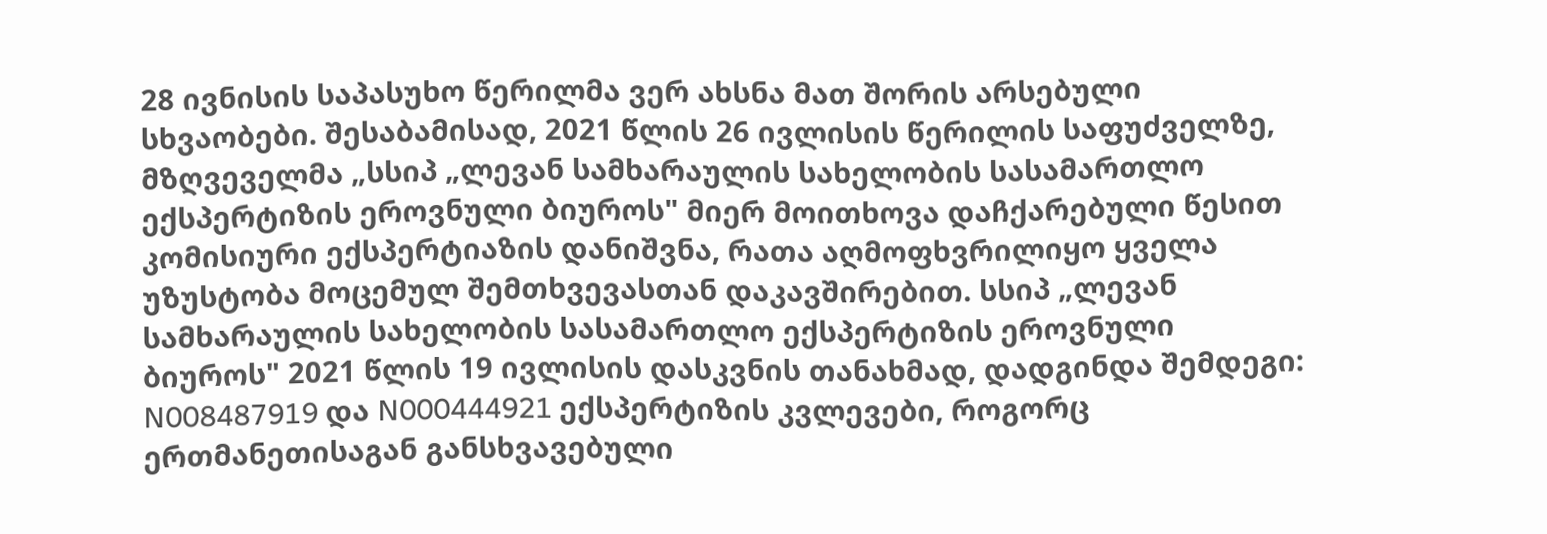28 ივნისის საპასუხო წერილმა ვერ ახსნა მათ შორის არსებული სხვაობები. შესაბამისად, 2021 წლის 26 ივლისის წერილის საფუძველზე, მზღვეველმა „სსიპ „ლევან სამხარაულის სახელობის სასამართლო ექსპერტიზის ეროვნული ბიუროს" მიერ მოითხოვა დაჩქარებული წესით კომისიური ექსპერტიაზის დანიშვნა, რათა აღმოფხვრილიყო ყველა უზუსტობა მოცემულ შემთხვევასთან დაკავშირებით. სსიპ „ლევან სამხარაულის სახელობის სასამართლო ექსპერტიზის ეროვნული ბიუროს" 2021 წლის 19 ივლისის დასკვნის თანახმად, დადგინდა შემდეგი: N008487919 და N000444921 ექსპერტიზის კვლევები, როგორც ერთმანეთისაგან განსხვავებული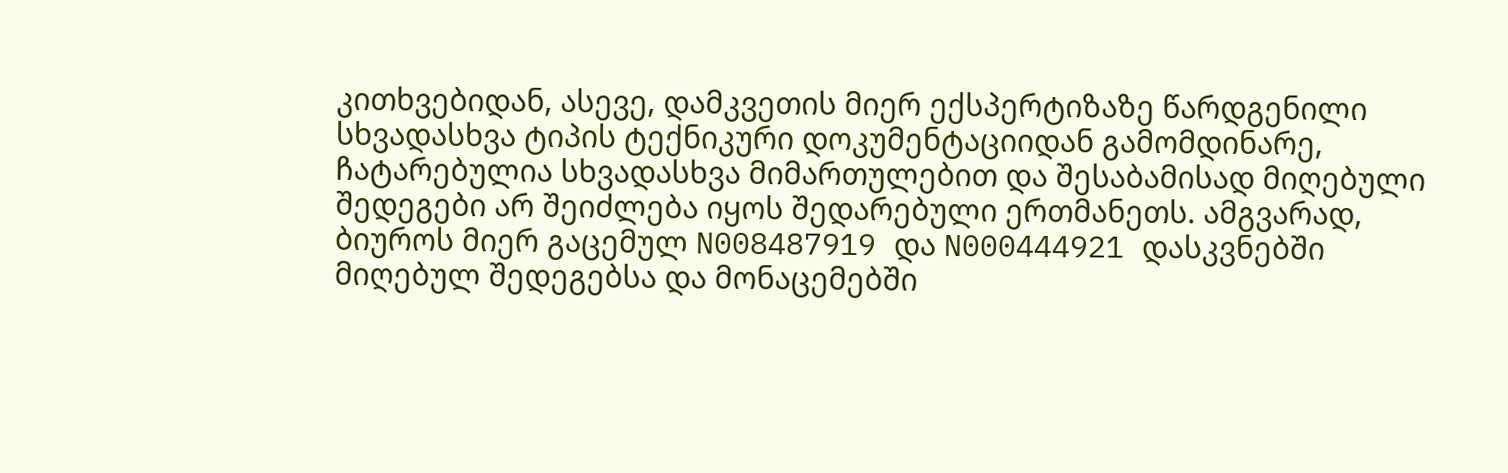კითხვებიდან, ასევე, დამკვეთის მიერ ექსპერტიზაზე წარდგენილი სხვადასხვა ტიპის ტექნიკური დოკუმენტაციიდან გამომდინარე, ჩატარებულია სხვადასხვა მიმართულებით და შესაბამისად მიღებული შედეგები არ შეიძლება იყოს შედარებული ერთმანეთს. ამგვარად, ბიუროს მიერ გაცემულ N008487919 და N000444921 დასკვნებში მიღებულ შედეგებსა და მონაცემებში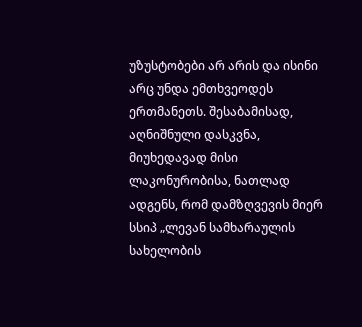უზუსტობები არ არის და ისინი არც უნდა ემთხვეოდეს ერთმანეთს. შესაბამისად, აღნიშნული დასკვნა, მიუხედავად მისი ლაკონურობისა, ნათლად ადგენს, რომ დამზღვევის მიერ სსიპ „ლევან სამხარაულის სახელობის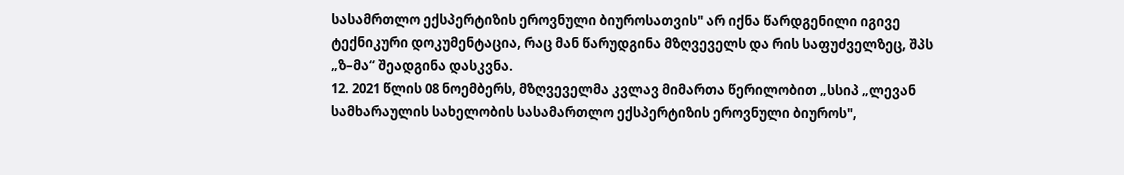სასამრთლო ექსპერტიზის ეროვნული ბიუროსათვის" არ იქნა წარდგენილი იგივე ტექნიკური დოკუმენტაცია, რაც მან წარუდგინა მზღვეველს და რის საფუძველზეც, შპს „ზ–მა“ შეადგინა დასკვნა.
12. 2021 წლის 08 ნოემბერს, მზღვეველმა კვლავ მიმართა წერილობით „სსიპ „ლევან სამხარაულის სახელობის სასამართლო ექსპერტიზის ეროვნული ბიუროს",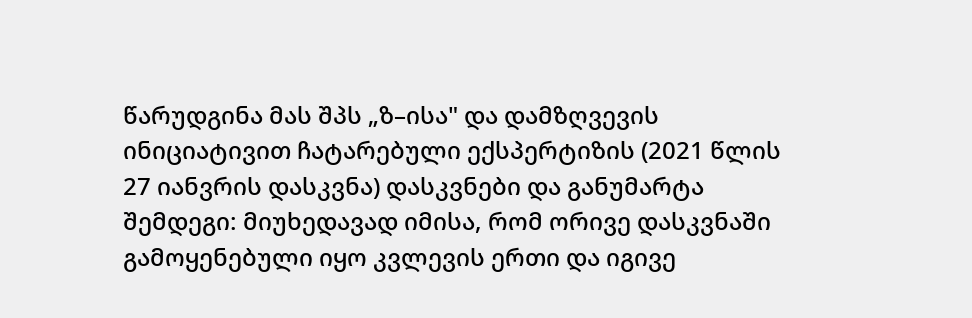წარუდგინა მას შპს „ზ–ისა" და დამზღვევის ინიციატივით ჩატარებული ექსპერტიზის (2021 წლის 27 იანვრის დასკვნა) დასკვნები და განუმარტა შემდეგი: მიუხედავად იმისა, რომ ორივე დასკვნაში გამოყენებული იყო კვლევის ერთი და იგივე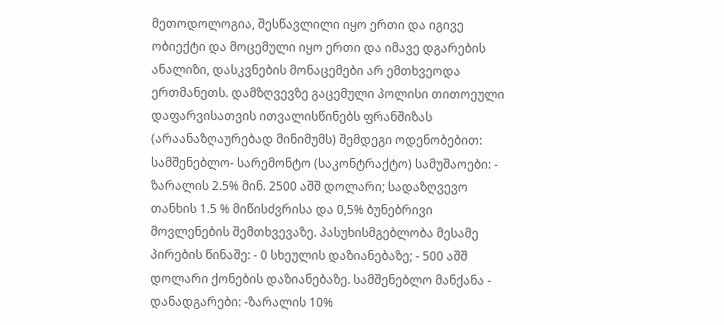მეთოდოლოგია, შესწავლილი იყო ერთი და იგივე ობიექტი და მოცემული იყო ერთი და იმავე დგარების ანალიზი, დასკვნების მონაცემები არ ემთხვეოდა ერთმანეთს. დამზღვევზე გაცემული პოლისი თითოეული დაფარვისათვის ითვალისწინებს ფრანშიზას (არაანაზღაურებად მინიმუმს) შემდეგი ოდენობებით: სამშენებლო- სარემონტო (საკონტრაქტო) სამუშაოები: - ზარალის 2.5% მინ. 2500 აშშ დოლარი; სადაზღვევო თანხის 1.5 % მიწისძვრისა და 0,5% ბუნებრივი მოვლენების შემთხვევაზე. პასუხისმგებლობა მესამე პირების წინაშე: - 0 სხეულის დაზიანებაზე; - 500 აშშ დოლარი ქონების დაზიანებაზე. სამშენებლო მანქანა - დანადგარები: -ზარალის 10%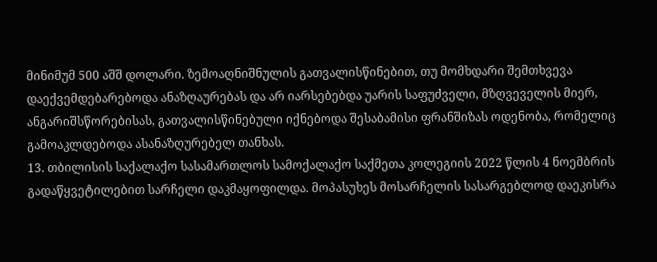მინიმუმ 500 აშშ დოლარი. ზემოაღნიშნულის გათვალისწინებით, თუ მომხდარი შემთხვევა დაექვემდებარებოდა ანაზღაურებას და არ იარსებებდა უარის საფუძველი, მზღვეველის მიერ, ანგარიშსწორებისას, გათვალისწინებული იქნებოდა შესაბამისი ფრანშიზას ოდენობა, რომელიც გამოაკლდებოდა ასანაზღურებელ თანხას.
13. თბილისის საქალაქო სასამართლოს სამოქალაქო საქმეთა კოლეგიის 2022 წლის 4 ნოემბრის გადაწყვეტილებით სარჩელი დაკმაყოფილდა. მოპასუხეს მოსარჩელის სასარგებლოდ დაეკისრა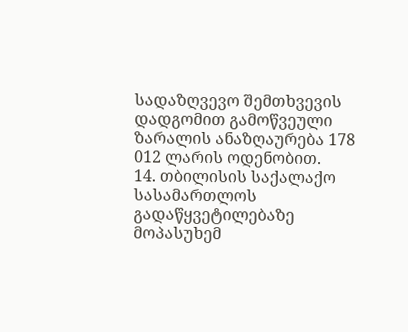სადაზღვევო შემთხვევის დადგომით გამოწვეული ზარალის ანაზღაურება 178 012 ლარის ოდენობით.
14. თბილისის საქალაქო სასამართლოს გადაწყვეტილებაზე მოპასუხემ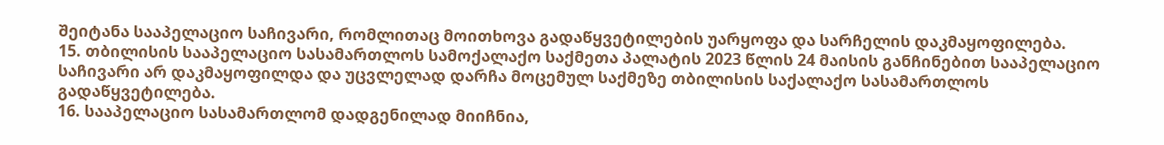შეიტანა სააპელაციო საჩივარი, რომლითაც მოითხოვა გადაწყვეტილების უარყოფა და სარჩელის დაკმაყოფილება.
15. თბილისის სააპელაციო სასამართლოს სამოქალაქო საქმეთა პალატის 2023 წლის 24 მაისის განჩინებით სააპელაციო საჩივარი არ დაკმაყოფილდა და უცვლელად დარჩა მოცემულ საქმეზე თბილისის საქალაქო სასამართლოს გადაწყვეტილება.
16. სააპელაციო სასამართლომ დადგენილად მიიჩნია,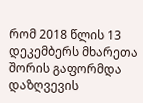რომ 2018 წლის 13 დეკემბერს მხარეთა შორის გაფორმდა დაზღვევის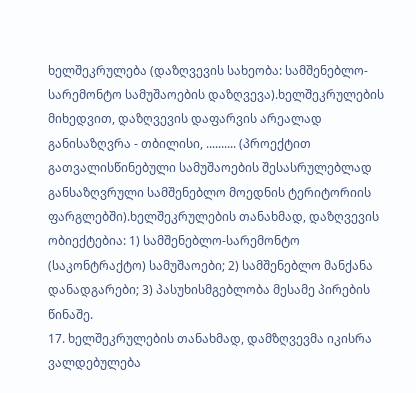ხელშეკრულება (დაზღვევის სახეობა: სამშენებლო-სარემონტო სამუშაოების დაზღვევა).ხელშეკრულების მიხედვით, დაზღვევის დაფარვის არეალად განისაზღვრა - თბილისი, .......... (პროექტით გათვალისწინებული სამუშაოების შესასრულებლად განსაზღვრული სამშენებლო მოედნის ტერიტორიის ფარგლებში).ხელშეკრულების თანახმად, დაზღვევის ობიექტებია: 1) სამშენებლო-სარემონტო (საკონტრაქტო) სამუშაოები; 2) სამშენებლო მანქანა დანადგარები; 3) პასუხისმგებლობა მესამე პირების წინაშე.
17. ხელშეკრულების თანახმად, დამზღვევმა იკისრა ვალდებულება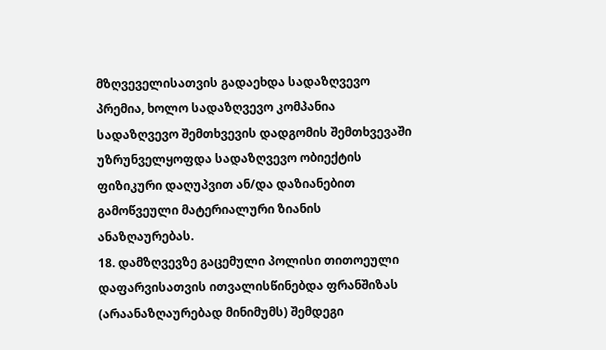მზღვეველისათვის გადაეხდა სადაზღვევო პრემია, ხოლო სადაზღვევო კომპანია სადაზღვევო შემთხვევის დადგომის შემთხვევაში უზრუნველყოფდა სადაზღვევო ობიექტის ფიზიკური დაღუპვით ან/და დაზიანებით გამოწვეული მატერიალური ზიანის ანაზღაურებას.
18. დამზღვევზე გაცემული პოლისი თითოეული დაფარვისათვის ითვალისწინებდა ფრანშიზას (არაანაზღაურებად მინიმუმს) შემდეგი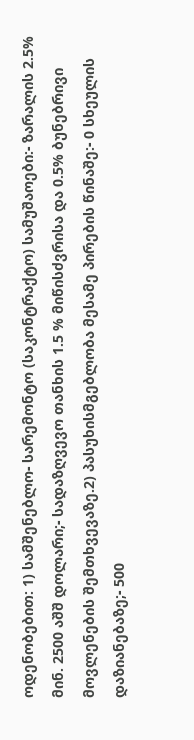ოდენობებით: 1) სამშენებლო- სარემონტო (საკონტრაქტო) სამუშაოები:- ზარალის 2.5% მინ. 2500 აშშ დოლარი;- სადაზღვევო თანხის 1.5 % მიწისძვრისა და 0.5% ბუნებრივი მოვლენების შემთხვევაზე.2) პასუხისმგებლობა მესამე პირების წინაშე:- 0 სხეულის დაზიანებაზე;- 500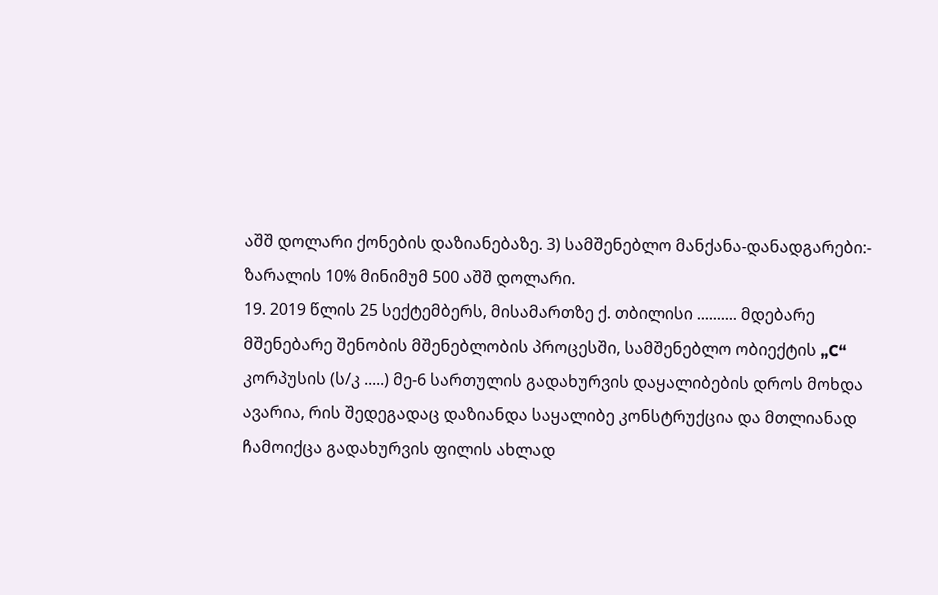აშშ დოლარი ქონების დაზიანებაზე. 3) სამშენებლო მანქანა-დანადგარები:- ზარალის 10% მინიმუმ 500 აშშ დოლარი.
19. 2019 წლის 25 სექტემბერს, მისამართზე ქ. თბილისი .......... მდებარე მშენებარე შენობის მშენებლობის პროცესში, სამშენებლო ობიექტის „C“ კორპუსის (ს/კ .....) მე-6 სართულის გადახურვის დაყალიბების დროს მოხდა ავარია, რის შედეგადაც დაზიანდა საყალიბე კონსტრუქცია და მთლიანად ჩამოიქცა გადახურვის ფილის ახლად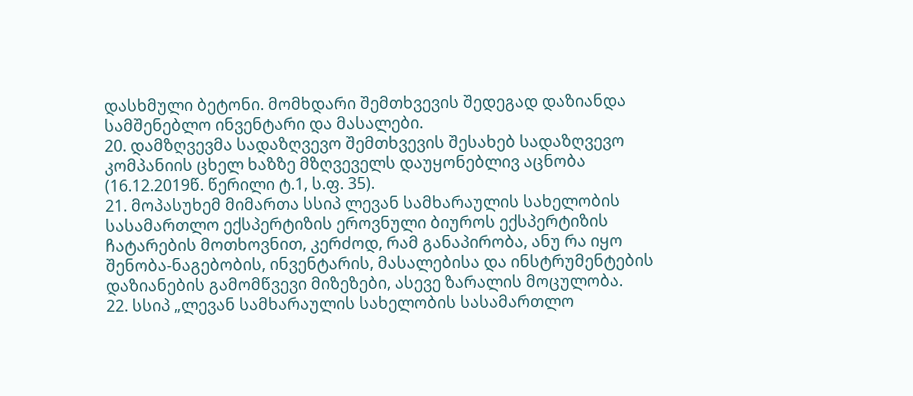დასხმული ბეტონი. მომხდარი შემთხვევის შედეგად დაზიანდა სამშენებლო ინვენტარი და მასალები.
20. დამზღვევმა სადაზღვევო შემთხვევის შესახებ სადაზღვევო კომპანიის ცხელ ხაზზე მზღვეველს დაუყონებლივ აცნობა (16.12.2019წ. წერილი ტ.1, ს.ფ. 35).
21. მოპასუხემ მიმართა სსიპ ლევან სამხარაულის სახელობის სასამართლო ექსპერტიზის ეროვნული ბიუროს ექსპერტიზის ჩატარების მოთხოვნით, კერძოდ, რამ განაპირობა, ანუ რა იყო შენობა-ნაგებობის, ინვენტარის, მასალებისა და ინსტრუმენტების დაზიანების გამომწვევი მიზეზები, ასევე ზარალის მოცულობა.
22. სსიპ „ლევან სამხარაულის სახელობის სასამართლო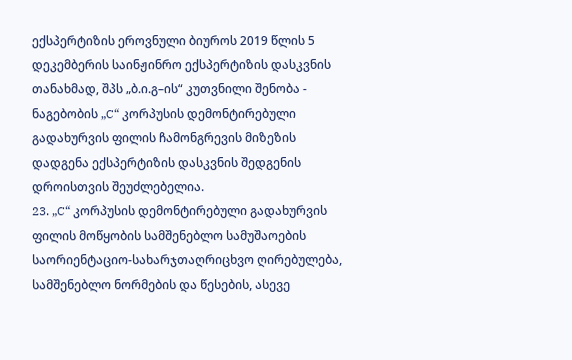ექსპერტიზის ეროვნული ბიუროს 2019 წლის 5 დეკემბერის საინჟინრო ექსპერტიზის დასკვნის თანახმად, შპს „ბ.ი.გ–ის“ კუთვნილი შენობა - ნაგებობის „C“ კორპუსის დემონტირებული გადახურვის ფილის ჩამონგრევის მიზეზის დადგენა ექსპერტიზის დასკვნის შედგენის დროისთვის შეუძლებელია.
23. „C“ კორპუსის დემონტირებული გადახურვის ფილის მოწყობის სამშენებლო სამუშაოების საორიენტაციო-სახარჯთაღრიცხვო ღირებულება, სამშენებლო ნორმების და წესების, ასევე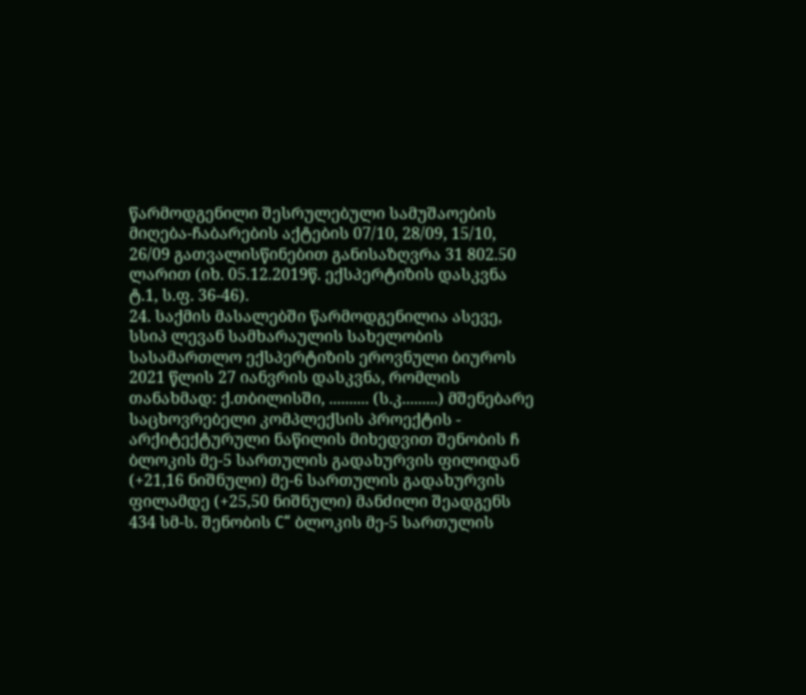წარმოდგენილი შესრულებული სამუშაოების მიღება-ჩაბარების აქტების 07/10, 28/09, 15/10, 26/09 გათვალისწინებით განისაზღვრა 31 802.50 ლარით (იხ. 05.12.2019წ. ექსპერტიზის დასკვნა ტ.1, ს.ფ. 36-46).
24. საქმის მასალებში წარმოდგენილია ასევე, სსიპ ლევან სამხარაულის სახელობის სასამართლო ექსპერტიზის ეროვნული ბიუროს 2021 წლის 27 იანვრის დასკვნა, რომლის თანახმად: ქ.თბილისში, .......... (ს.კ.........) მშენებარე საცხოვრებელი კომპლექსის პროექტის - არქიტექტურული ნაწილის მიხედვით შენობის ჩ ბლოკის მე-5 სართულის გადახურვის ფილიდან (+21,16 ნიშნული) მე-6 სართულის გადახურვის ფილამდე (+25,50 ნიშნული) მანძილი შეადგენს 434 სმ-ს. შენობის C“ ბლოკის მე-5 სართულის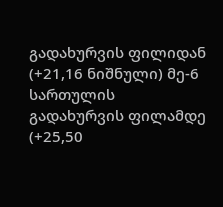გადახურვის ფილიდან (+21,16 ნიშნული) მე-6 სართულის გადახურვის ფილამდე (+25,50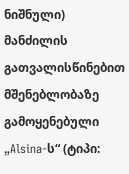ნიშნული) მანძილის გათვალისწინებით მშენებლობაზე გამოყენებული „Alsina-ს“ (ტიპი: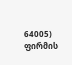64005) ფირმის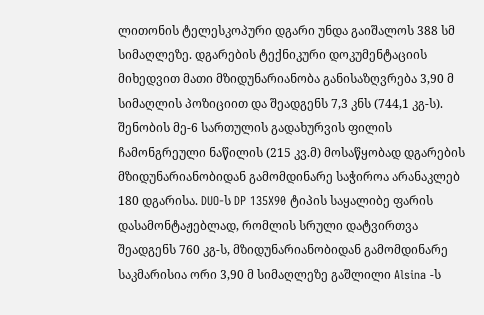ლითონის ტელესკოპური დგარი უნდა გაიშალოს 388 სმ სიმაღლეზე. დგარების ტექნიკური დოკუმენტაციის მიხედვით მათი მზიდუნარიანობა განისაზღვრება 3,90 მ სიმაღლის პოზიციით და შეადგენს 7,3 კნს (744,1 კგ-ს). შენობის მე-6 სართულის გადახურვის ფილის ჩამონგრეული ნაწილის (215 კვ.მ) მოსაწყობად დგარების მზიდუნარიანობიდან გამომდინარე საჭიროა არანაკლებ 180 დგარისა. DUO-ს DP 135X90 ტიპის საყალიბე ფარის დასამონტაჟებლად, რომლის სრული დატვირთვა შეადგენს 760 კგ-ს, მზიდუნარიანობიდან გამომდინარე საკმარისია ორი 3,90 მ სიმაღლეზე გაშლილი Alsina -ს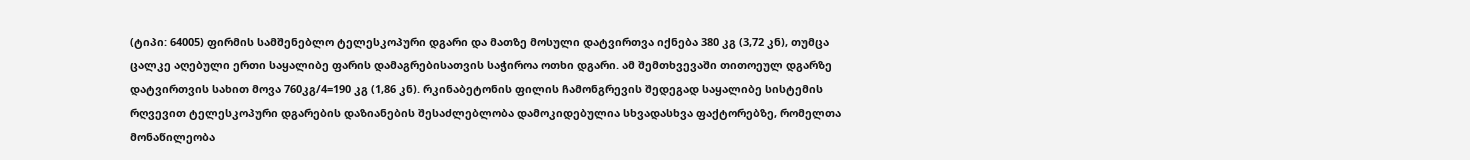(ტიპი: 64005) ფირმის სამშენებლო ტელესკოპური დგარი და მათზე მოსული დატვირთვა იქნება 380 კგ (3,72 კნ), თუმცა ცალკე აღებული ერთი საყალიბე ფარის დამაგრებისათვის საჭიროა ოთხი დგარი. ამ შემთხვევაში თითოეულ დგარზე დატვირთვის სახით მოვა 760კგ/4=190 კგ (1,86 კნ). რკინაბეტონის ფილის ჩამონგრევის შედეგად საყალიბე სისტემის რღვევით ტელესკოპური დგარების დაზიანების შესაძლებლობა დამოკიდებულია სხვადასხვა ფაქტორებზე, რომელთა მონაწილეობა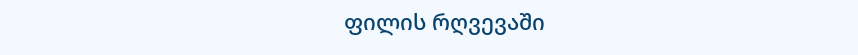ფილის რღვევაში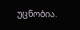უცნობია.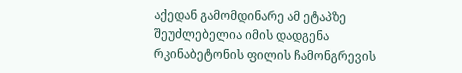აქედან გამომდინარე ამ ეტაპზე შეუძლებელია იმის დადგენა რკინაბეტონის ფილის ჩამონგრევის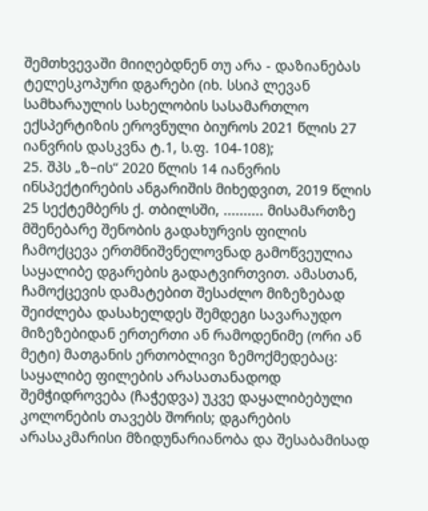შემთხვევაში მიიღებდნენ თუ არა - დაზიანებას ტელესკოპური დგარები (იხ. სსიპ ლევან სამხარაულის სახელობის სასამართლო ექსპერტიზის ეროვნული ბიუროს 2021 წლის 27 იანვრის დასკვნა ტ.1, ს.ფ. 104-108);
25. შპს „ზ–ის“ 2020 წლის 14 იანვრის ინსპექტირების ანგარიშის მიხედვით, 2019 წლის 25 სექტემბერს ქ. თბილსში, .......... მისამართზე მშენებარე შენობის გადახურვის ფილის ჩამოქცევა ერთმნიშვნელოვნად გამოწვეულია საყალიბე დგარების გადატვირთვით. ამასთან, ჩამოქცევის დამატებით შესაძლო მიზეზებად შეიძლება დასახელდეს შემდეგი სავარაუდო მიზეზებიდან ერთერთი ან რამოდენიმე (ორი ან მეტი) მათგანის ერთობლივი ზემოქმედებაც: საყალიბე ფილების არასათანადოდ შემჭიდროვება (ჩაჭედვა) უკვე დაყალიბებული კოლონების თავებს შორის; დგარების არასაკმარისი მზიდუნარიანობა და შესაბამისად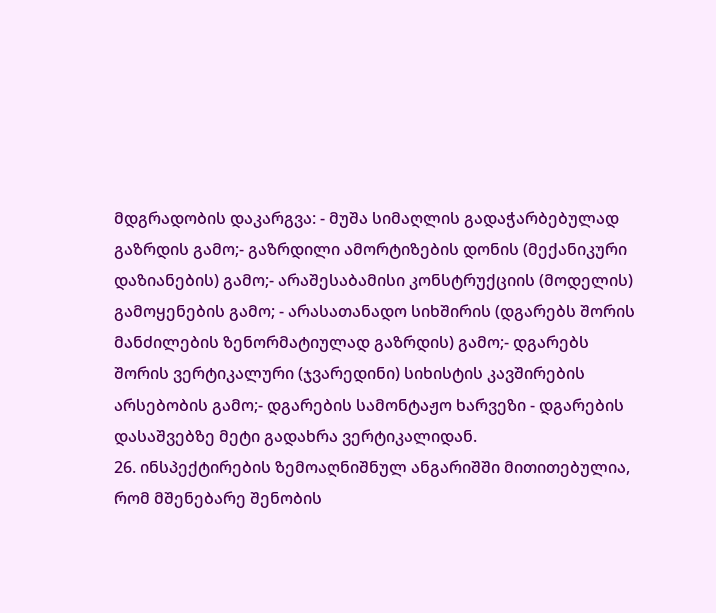მდგრადობის დაკარგვა: - მუშა სიმაღლის გადაჭარბებულად გაზრდის გამო;- გაზრდილი ამორტიზების დონის (მექანიკური დაზიანების) გამო;- არაშესაბამისი კონსტრუქციის (მოდელის) გამოყენების გამო; - არასათანადო სიხშირის (დგარებს შორის მანძილების ზენორმატიულად გაზრდის) გამო;- დგარებს შორის ვერტიკალური (ჯვარედინი) სიხისტის კავშირების არსებობის გამო;- დგარების სამონტაჟო ხარვეზი - დგარების დასაშვებზე მეტი გადახრა ვერტიკალიდან.
26. ინსპექტირების ზემოაღნიშნულ ანგარიშში მითითებულია, რომ მშენებარე შენობის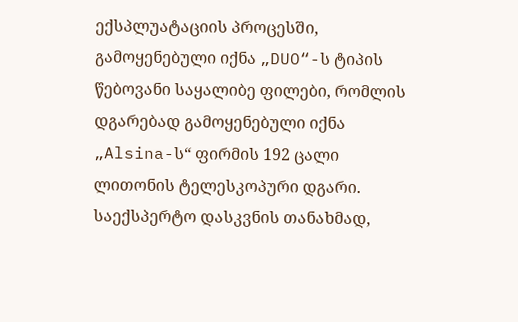ექსპლუატაციის პროცესში, გამოყენებული იქნა „DUO“-ს ტიპის წებოვანი საყალიბე ფილები, რომლის დგარებად გამოყენებული იქნა „Alsina-ს“ ფირმის 192 ცალი ლითონის ტელესკოპური დგარი. საექსპერტო დასკვნის თანახმად,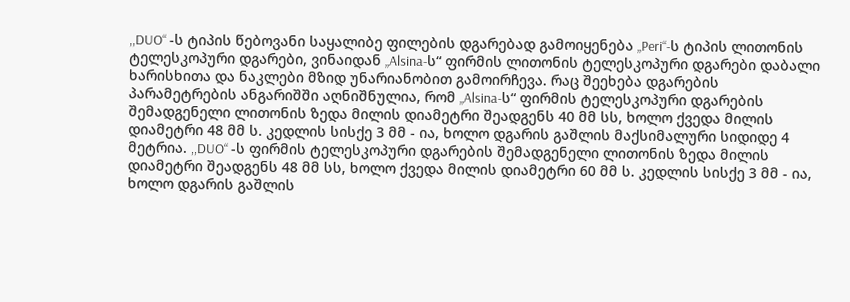,,DUO“ -ს ტიპის წებოვანი საყალიბე ფილების დგარებად გამოიყენება „Peri“-ს ტიპის ლითონის ტელესკოპური დგარები, ვინაიდან „Alsina-ს“ ფირმის ლითონის ტელესკოპური დგარები დაბალი ხარისხითა და ნაკლები მზიდ უნარიანობით გამოირჩევა. რაც შეეხება დგარების პარამეტრების ანგარიშში აღნიშნულია, რომ „Alsina-ს“ ფირმის ტელესკოპური დგარების შემადგენელი ლითონის ზედა მილის დიამეტრი შეადგენს 40 მმ სს, ხოლო ქვედა მილის დიამეტრი 48 მმ ს. კედლის სისქე 3 მმ - ია, ხოლო დგარის გაშლის მაქსიმალური სიდიდე 4 მეტრია. ,,DUO“ -ს ფირმის ტელესკოპური დგარების შემადგენელი ლითონის ზედა მილის დიამეტრი შეადგენს 48 მმ სს, ხოლო ქვედა მილის დიამეტრი 60 მმ ს. კედლის სისქე 3 მმ - ია, ხოლო დგარის გაშლის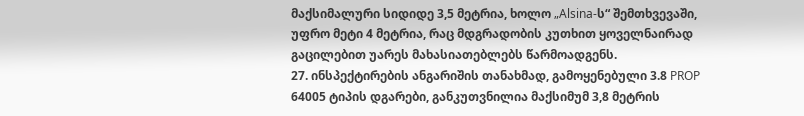მაქსიმალური სიდიდე 3,5 მეტრია, ხოლო „Alsina-ს“ შემთხვევაში, უფრო მეტი 4 მეტრია, რაც მდგრადობის კუთხით ყოველნაირად გაცილებით უარეს მახასიათებლებს წარმოადგენს.
27. ინსპექტირების ანგარიშის თანახმად, გამოყენებული 3.8 PROP 64005 ტიპის დგარები, განკუთვნილია მაქსიმუმ 3,8 მეტრის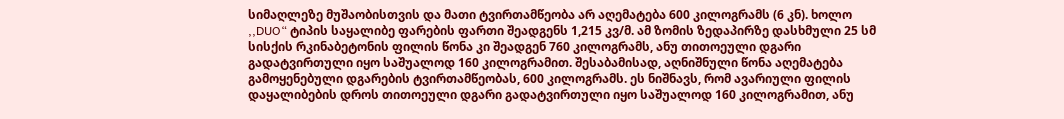სიმაღლეზე მუშაობისთვის და მათი ტვირთამწეობა არ აღემატება 600 კილოგრამს (6 კნ). ხოლო ,,DUO“ ტიპის საყალიბე ფარების ფართი შეადგენს 1,215 კვ/მ. ამ ზომის ზედაპირზე დასხმული 25 სმ სისქის რკინაბეტონის ფილის წონა კი შეადგენ 760 კილოგრამს, ანუ თითოეული დგარი გადატვირთული იყო საშუალოდ 160 კილოგრამით. შესაბამისად, აღნიშნული წონა აღემატება გამოყენებული დგარების ტვირთამწეობას, 600 კილოგრამს. ეს ნიშნავს, რომ ავარიული ფილის დაყალიბების დროს თითოეული დგარი გადატვირთული იყო საშუალოდ 160 კილოგრამით, ანუ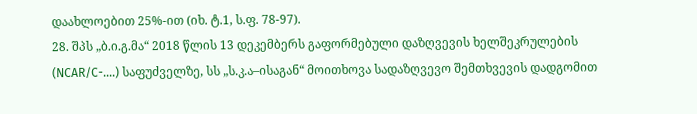დაახლოებით 25%-ით (იხ. ტ.1, ს.ფ. 78-97).
28. შპს „ბ.ი.გ.მა“ 2018 წლის 13 დეკემბერს გაფორმებული დაზღვევის ხელშეკრულების (NCAR/C-....) საფუძველზე, სს „ს.კ.ა–ისაგან“ მოითხოვა სადაზღვევო შემთხვევის დადგომით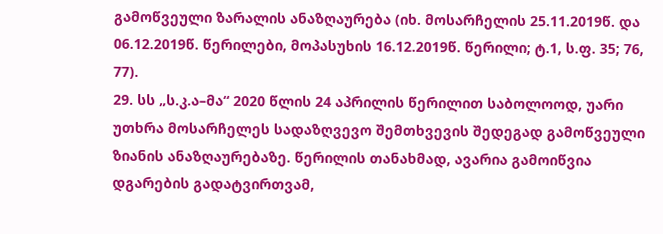გამოწვეული ზარალის ანაზღაურება (იხ. მოსარჩელის 25.11.2019წ. და 06.12.2019წ. წერილები, მოპასუხის 16.12.2019წ. წერილი; ტ.1, ს.ფ. 35; 76, 77).
29. სს „ს.კ.ა–მა“ 2020 წლის 24 აპრილის წერილით საბოლოოდ, უარი უთხრა მოსარჩელეს სადაზღვევო შემთხვევის შედეგად გამოწვეული ზიანის ანაზღაურებაზე. წერილის თანახმად, ავარია გამოიწვია დგარების გადატვირთვამ,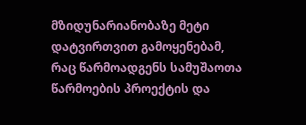მზიდუნარიანობაზე მეტი დატვირთვით გამოყენებამ, რაც წარმოადგენს სამუშაოთა წარმოების პროექტის და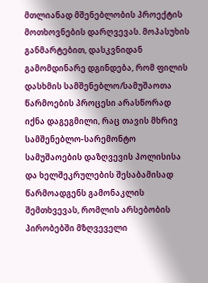მთლიანად მშენებლობის პროექტის მოთხოვნების დარღვევას. მოპასუხის განმარტებით, დასკვნიდან გამომდინარე დგინდება, რომ ფილის დასხმის სამშენებლო/სამუშაოთა წარმოების პროცესი არასწორად იქნა დაგეგმილი, რაც თავის მხრივ სამშენებლო-სარემონტო სამუშაოების დაზღვევის პოლისისა და ხელშეკრულების შესაბამისად წარმოადგენს გამონაკლის შემთხვევას, რომლის არსებობის პირობებში მზღვეველი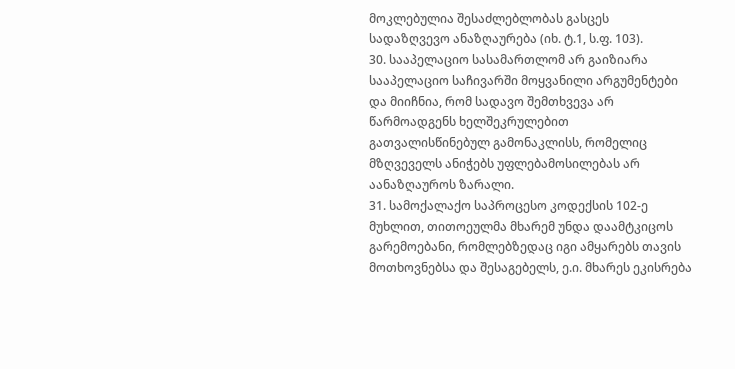მოკლებულია შესაძლებლობას გასცეს სადაზღვევო ანაზღაურება (იხ. ტ.1, ს.ფ. 103).
30. სააპელაციო სასამართლომ არ გაიზიარა სააპელაციო საჩივარში მოყვანილი არგუმენტები და მიიჩნია, რომ სადავო შემთხვევა არ წარმოადგენს ხელშეკრულებით გათვალისწინებულ გამონაკლისს, რომელიც მზღვეველს ანიჭებს უფლებამოსილებას არ აანაზღაუროს ზარალი.
31. სამოქალაქო საპროცესო კოდექსის 102-ე მუხლით, თითოეულმა მხარემ უნდა დაამტკიცოს გარემოებანი, რომლებზედაც იგი ამყარებს თავის მოთხოვნებსა და შესაგებელს, ე.ი. მხარეს ეკისრება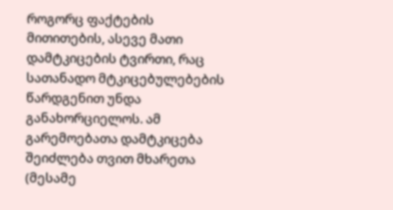როგორც ფაქტების მითითების, ასევე მათი დამტკიცების ტვირთი, რაც სათანადო მტკიცებულებების წარდგენით უნდა განახორციელოს. ამ გარემოებათა დამტკიცება შეიძლება თვით მხარეთა (მესამე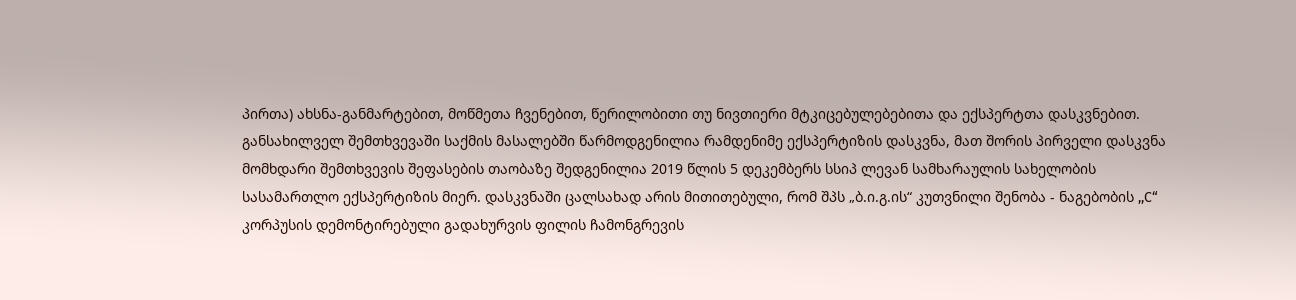პირთა) ახსნა-განმარტებით, მოწმეთა ჩვენებით, წერილობითი თუ ნივთიერი მტკიცებულებებითა და ექსპერტთა დასკვნებით. განსახილველ შემთხვევაში საქმის მასალებში წარმოდგენილია რამდენიმე ექსპერტიზის დასკვნა, მათ შორის პირველი დასკვნა მომხდარი შემთხვევის შეფასების თაობაზე შედგენილია 2019 წლის 5 დეკემბერს სსიპ ლევან სამხარაულის სახელობის სასამართლო ექსპერტიზის მიერ. დასკვნაში ცალსახად არის მითითებული, რომ შპს „ბ.ი.გ.ის“ კუთვნილი შენობა - ნაგებობის ,,C“ კორპუსის დემონტირებული გადახურვის ფილის ჩამონგრევის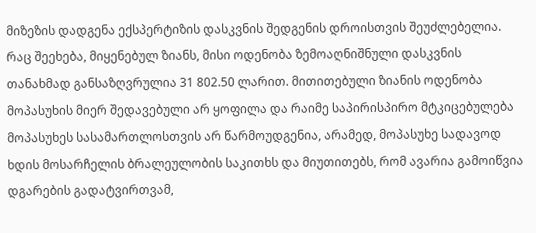მიზეზის დადგენა ექსპერტიზის დასკვნის შედგენის დროისთვის შეუძლებელია. რაც შეეხება, მიყენებულ ზიანს, მისი ოდენობა ზემოაღნიშნული დასკვნის თანახმად განსაზღვრულია 31 802.50 ლარით. მითითებული ზიანის ოდენობა მოპასუხის მიერ შედავებული არ ყოფილა და რაიმე საპირისპირო მტკიცებულება მოპასუხეს სასამართლოსთვის არ წარმოუდგენია, არამედ, მოპასუხე სადავოდ ხდის მოსარჩელის ბრალეულობის საკითხს და მიუთითებს, რომ ავარია გამოიწვია დგარების გადატვირთვამ,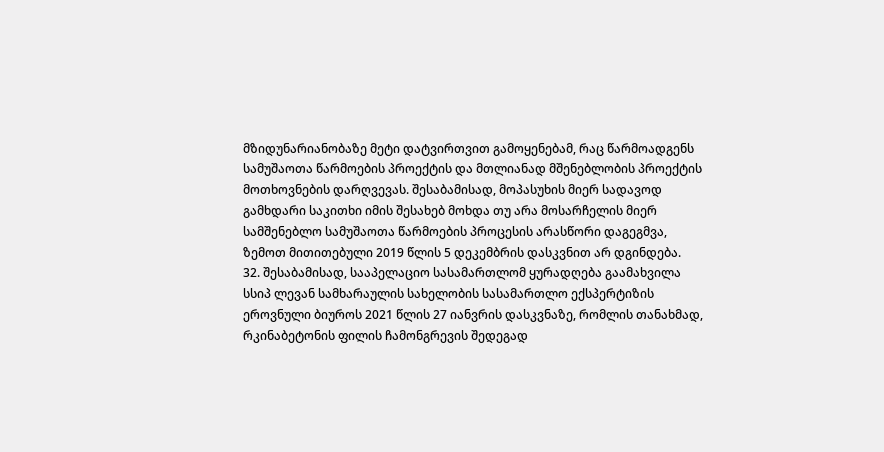მზიდუნარიანობაზე მეტი დატვირთვით გამოყენებამ, რაც წარმოადგენს სამუშაოთა წარმოების პროექტის და მთლიანად მშენებლობის პროექტის მოთხოვნების დარღვევას. შესაბამისად, მოპასუხის მიერ სადავოდ გამხდარი საკითხი იმის შესახებ მოხდა თუ არა მოსარჩელის მიერ სამშენებლო სამუშაოთა წარმოების პროცესის არასწორი დაგეგმვა, ზემოთ მითითებული 2019 წლის 5 დეკემბრის დასკვნით არ დგინდება.
32. შესაბამისად, სააპელაციო სასამართლომ ყურადღება გაამახვილა სსიპ ლევან სამხარაულის სახელობის სასამართლო ექსპერტიზის ეროვნული ბიუროს 2021 წლის 27 იანვრის დასკვნაზე, რომლის თანახმად, რკინაბეტონის ფილის ჩამონგრევის შედეგად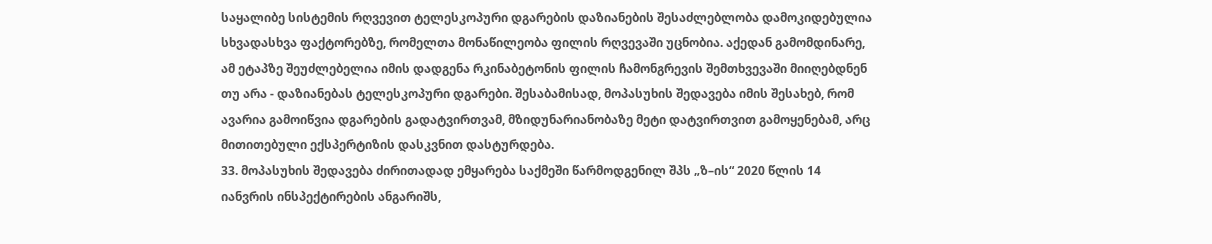საყალიბე სისტემის რღვევით ტელესკოპური დგარების დაზიანების შესაძლებლობა დამოკიდებულია სხვადასხვა ფაქტორებზე, რომელთა მონაწილეობა ფილის რღვევაში უცნობია. აქედან გამომდინარე, ამ ეტაპზე შეუძლებელია იმის დადგენა რკინაბეტონის ფილის ჩამონგრევის შემთხვევაში მიიღებდნენ თუ არა - დაზიანებას ტელესკოპური დგარები. შესაბამისად, მოპასუხის შედავება იმის შესახებ, რომ ავარია გამოიწვია დგარების გადატვირთვამ, მზიდუნარიანობაზე მეტი დატვირთვით გამოყენებამ, არც მითითებული ექსპერტიზის დასკვნით დასტურდება.
33. მოპასუხის შედავება ძირითადად ემყარება საქმეში წარმოდგენილ შპს „ზ–ის“ 2020 წლის 14 იანვრის ინსპექტირების ანგარიშს,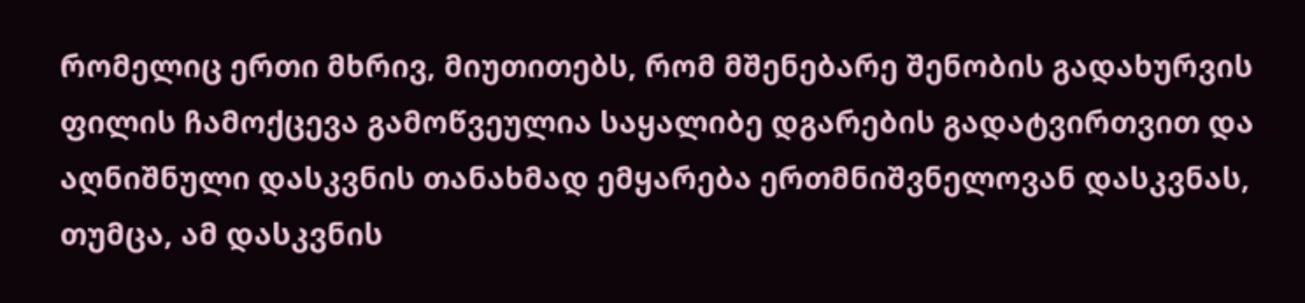რომელიც ერთი მხრივ, მიუთითებს, რომ მშენებარე შენობის გადახურვის ფილის ჩამოქცევა გამოწვეულია საყალიბე დგარების გადატვირთვით და აღნიშნული დასკვნის თანახმად ემყარება ერთმნიშვნელოვან დასკვნას, თუმცა, ამ დასკვნის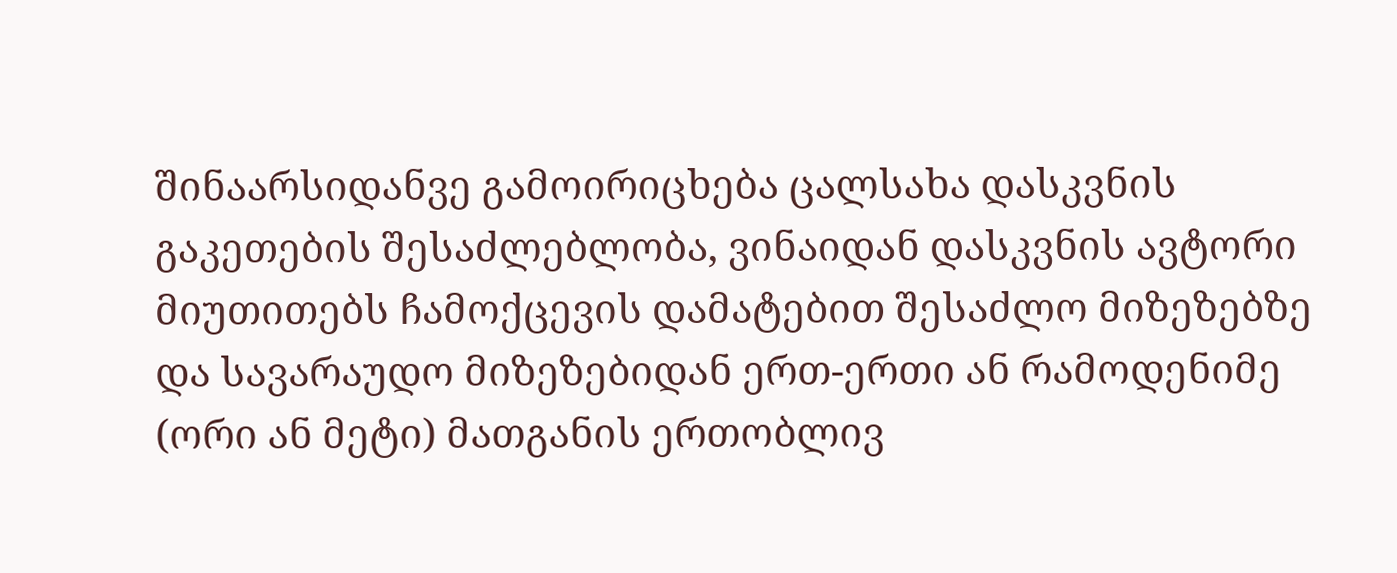შინაარსიდანვე გამოირიცხება ცალსახა დასკვნის გაკეთების შესაძლებლობა, ვინაიდან დასკვნის ავტორი მიუთითებს ჩამოქცევის დამატებით შესაძლო მიზეზებზე და სავარაუდო მიზეზებიდან ერთ-ერთი ან რამოდენიმე (ორი ან მეტი) მათგანის ერთობლივ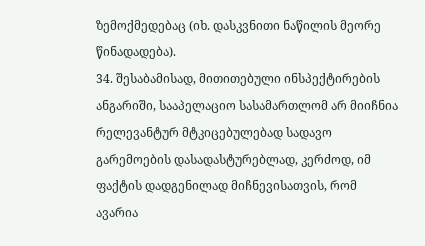ზემოქმედებაც (იხ. დასკვნითი ნაწილის მეორე წინადადება).
34. შესაბამისად, მითითებული ინსპექტირების ანგარიში, სააპელაციო სასამართლომ არ მიიჩნია რელევანტურ მტკიცებულებად სადავო გარემოების დასადასტურებლად, კერძოდ, იმ ფაქტის დადგენილად მიჩნევისათვის, რომ ავარია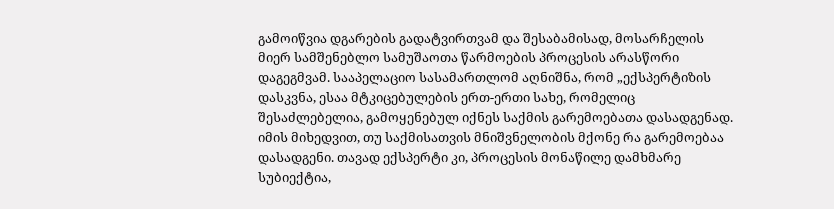გამოიწვია დგარების გადატვირთვამ და შესაბამისად, მოსარჩელის მიერ სამშენებლო სამუშაოთა წარმოების პროცესის არასწორი დაგეგმვამ. სააპელაციო სასამართლომ აღნიშნა, რომ „ექსპერტიზის დასკვნა, ესაა მტკიცებულების ერთ-ერთი სახე, რომელიც შესაძლებელია, გამოყენებულ იქნეს საქმის გარემოებათა დასადგენად. იმის მიხედვით, თუ საქმისათვის მნიშვნელობის მქონე რა გარემოებაა დასადგენი. თავად ექსპერტი კი, პროცესის მონაწილე დამხმარე სუბიექტია,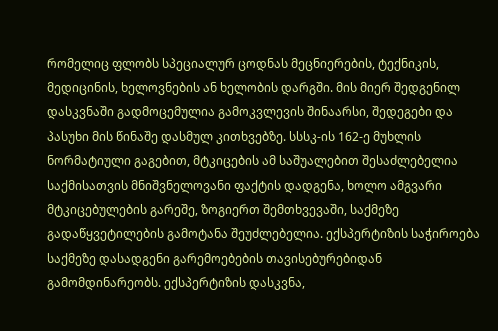რომელიც ფლობს სპეციალურ ცოდნას მეცნიერების, ტექნიკის, მედიცინის, ხელოვნების ან ხელობის დარგში. მის მიერ შედგენილ დასკვნაში გადმოცემულია გამოკვლევის შინაარსი, შედეგები და პასუხი მის წინაშე დასმულ კითხვებზე. სსსკ-ის 162-ე მუხლის ნორმატიული გაგებით, მტკიცების ამ საშუალებით შესაძლებელია საქმისათვის მნიშვნელოვანი ფაქტის დადგენა, ხოლო ამგვარი მტკიცებულების გარეშე, ზოგიერთ შემთხვევაში, საქმეზე გადაწყვეტილების გამოტანა შეუძლებელია. ექსპერტიზის საჭიროება საქმეზე დასადგენი გარემოებების თავისებურებიდან გამომდინარეობს. ექსპერტიზის დასკვნა,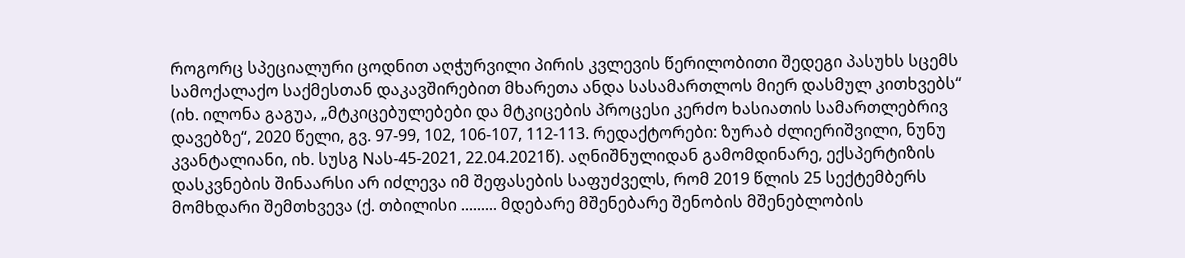როგორც სპეციალური ცოდნით აღჭურვილი პირის კვლევის წერილობითი შედეგი პასუხს სცემს სამოქალაქო საქმესთან დაკავშირებით მხარეთა ანდა სასამართლოს მიერ დასმულ კითხვებს“ (იხ. ილონა გაგუა, „მტკიცებულებები და მტკიცების პროცესი კერძო ხასიათის სამართლებრივ დავებზე“, 2020 წელი, გვ. 97-99, 102, 106-107, 112-113. რედაქტორები: ზურაბ ძლიერიშვილი, ნუნუ კვანტალიანი, იხ. სუსგ Nას-45-2021, 22.04.2021წ). აღნიშნულიდან გამომდინარე, ექსპერტიზის დასკვნების შინაარსი არ იძლევა იმ შეფასების საფუძველს, რომ 2019 წლის 25 სექტემბერს მომხდარი შემთხვევა (ქ. თბილისი ......... მდებარე მშენებარე შენობის მშენებლობის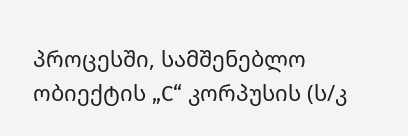პროცესში, სამშენებლო ობიექტის „C“ კორპუსის (ს/კ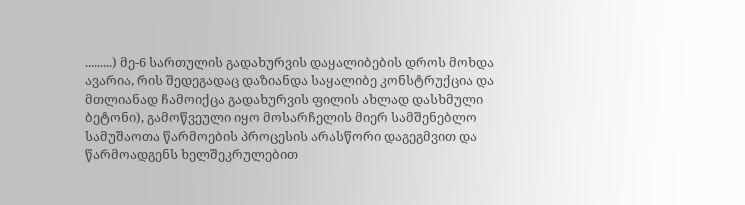.........) მე-6 სართულის გადახურვის დაყალიბების დროს მოხდა ავარია, რის შედეგადაც დაზიანდა საყალიბე კონსტრუქცია და მთლიანად ჩამოიქცა გადახურვის ფილის ახლად დასხმული ბეტონი), გამოწვეული იყო მოსარჩელის მიერ სამშენებლო სამუშაოთა წარმოების პროცესის არასწორი დაგეგმვით და წარმოადგენს ხელშეკრულებით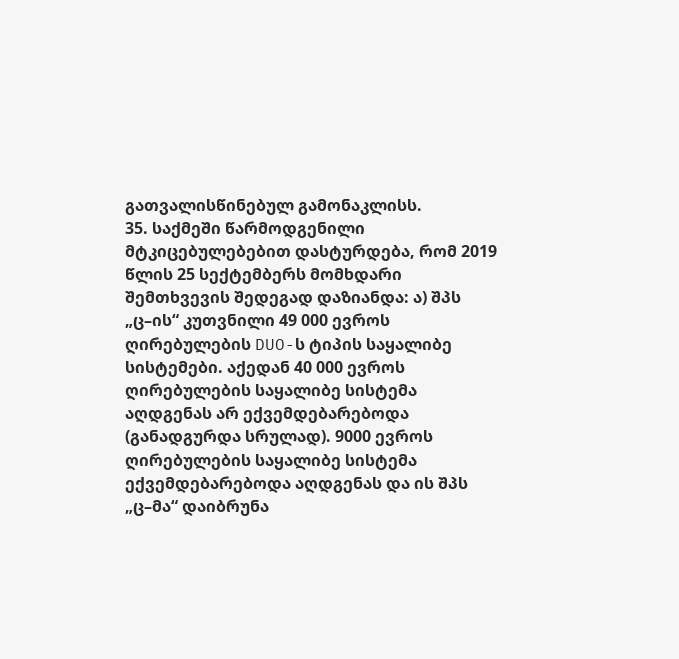გათვალისწინებულ გამონაკლისს.
35. საქმეში წარმოდგენილი მტკიცებულებებით დასტურდება, რომ 2019 წლის 25 სექტემბერს მომხდარი შემთხვევის შედეგად დაზიანდა: ა) შპს „ც–ის“ კუთვნილი 49 000 ევროს ღირებულების DUO-ს ტიპის საყალიბე სისტემები. აქედან 40 000 ევროს ღირებულების საყალიბე სისტემა აღდგენას არ ექვემდებარებოდა (განადგურდა სრულად). 9000 ევროს ღირებულების საყალიბე სისტემა ექვემდებარებოდა აღდგენას და ის შპს „ც–მა“ დაიბრუნა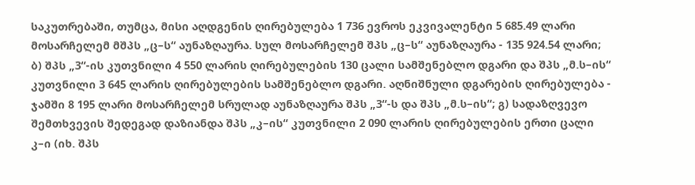საკუთრებაში, თუმცა, მისი აღდგენის ღირებულება 1 736 ევროს ეკვივალენტი 5 685.49 ლარი მოსარჩელემ მშპს „ც–ს“ აუნაზღაურა. სულ მოსარჩელემ შპს „ც–ს“ აუნაზღაურა - 135 924.54 ლარი; ბ) შპს „3“-ის კუთვნილი 4 550 ლარის ღირებულების 130 ცალი სამშენებლო დგარი და შპს „მ.ს–ის“ კუთვნილი 3 645 ლარის ღირებულების სამშენებლო დგარი. აღნიშნული დგარების ღირებულება - ჯამში 8 195 ლარი მოსარჩელემ სრულად აუნაზღაურა შპს „3“-ს და შპს „მ.ს–ის“; გ) სადაზღვევო შემთხვევის შედეგად დაზიანდა შპს „კ–ის“ კუთვნილი 2 090 ლარის ღირებულების ერთი ცალი კ–ი (იხ. შპს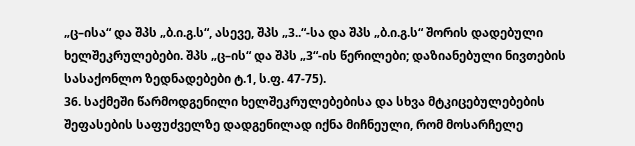„ც–ისა“ და შპს „ბ.ი.გ.ს“, ასევე, შპს „3..“-სა და შპს „ბ.ი.გ.ს“ შორის დადებული ხელშეკრულებები. შპს „ც–ის“ და შპს „3“-ის წერილები; დაზიანებული ნივთების სასაქონლო ზედნადებები ტ.1, ს.ფ. 47-75).
36. საქმეში წარმოდგენილი ხელშეკრულებებისა და სხვა მტკიცებულებების შეფასების საფუძველზე დადგენილად იქნა მიჩნეული, რომ მოსარჩელე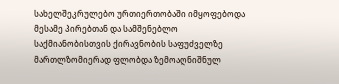სახელშეკრულებო ურთიერთობაში იმყოფებოდა მესამე პირებთან და სამშენებლო საქმიანობისთვის ქირავნობის საფუძველზე მართლზომიერად ფლობდა ზემოაღნიშნულ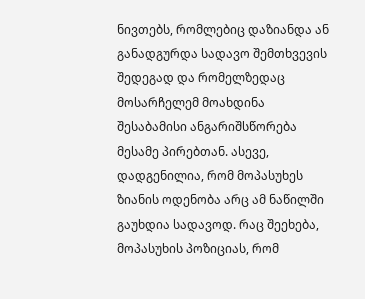ნივთებს, რომლებიც დაზიანდა ან განადგურდა სადავო შემთხვევის შედეგად და რომელზედაც მოსარჩელემ მოახდინა შესაბამისი ანგარიშსწორება მესამე პირებთან. ასევე, დადგენილია, რომ მოპასუხეს ზიანის ოდენობა არც ამ ნაწილში გაუხდია სადავოდ. რაც შეეხება, მოპასუხის პოზიციას, რომ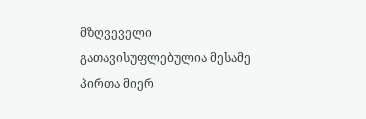მზღვეველი გათავისუფლებულია მესამე პირთა მიერ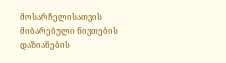მოსარჩელისათვის მიბარებული ნივთების დაზიანების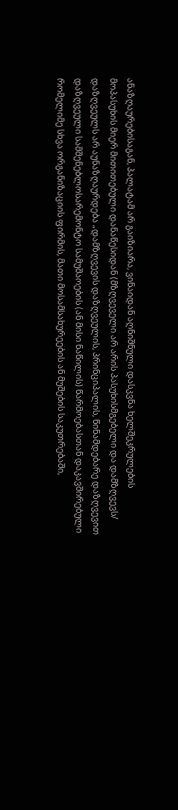ანაზღაურებისაგან, პალატამ არ გაიზიარა, ვინაიდან აღნიშნული დასკვნა ხელშეკრულების მოპასუხის მიერ მითითებული დანაწესიდან (მზღვეველი არ არის პასუხისმგებელი და დამზღვევს/ დაზღვეულს არ აუნაზღაურდება „დამზღვევის დაზღვეულის, პრინციპალის, წინამდებარე დაზღვევით დაზღვეული სამშენებლოსარემონტო სამუშაოების (ან მისი ნაწილის) წარმოებასთან დაკავშირებული რომელიმე სხვა ორგანიზაციის ფირმის, მათი მოსამსახურეების ან მუშების საკუთრებაში,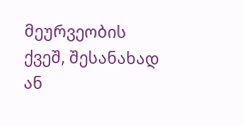მეურვეობის ქვეშ, შესანახად ან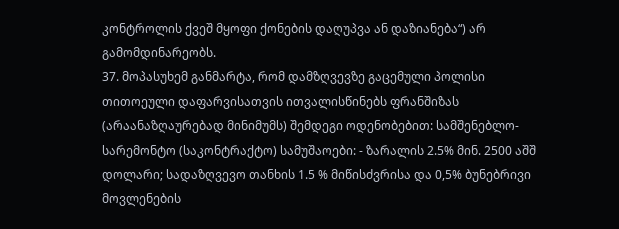კონტროლის ქვეშ მყოფი ქონების დაღუპვა ან დაზიანება“) არ გამომდინარეობს.
37. მოპასუხემ განმარტა, რომ დამზღვევზე გაცემული პოლისი თითოეული დაფარვისათვის ითვალისწინებს ფრანშიზას (არაანაზღაურებად მინიმუმს) შემდეგი ოდენობებით: სამშენებლო-სარემონტო (საკონტრაქტო) სამუშაოები: - ზარალის 2.5% მინ. 2500 აშშ დოლარი; სადაზღვევო თანხის 1.5 % მიწისძვრისა და 0,5% ბუნებრივი მოვლენების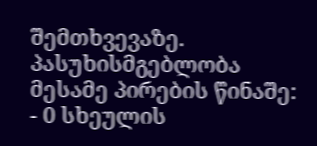შემთხვევაზე. პასუხისმგებლობა მესამე პირების წინაშე: - 0 სხეულის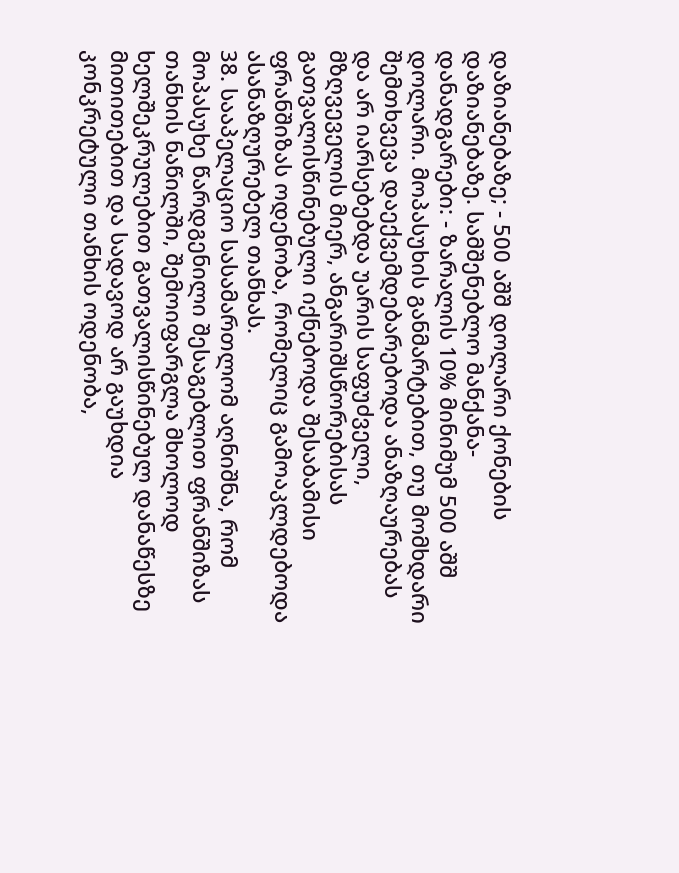დაზიანებაზე; - 500 აშშ დოლარი ქონების დაზიანებაზე. სამშენებლო მანქანა- დანადგარები: - ზარალის 10% მინიმუმ 500 აშშ დოლარი. მოპასუხის განმარტებით, თუ მომხდარი შემთხვევა დაექვემდებარებოდა ანაზღაურებას და არ იარსებებდა უარის საფუძველი, მზღვეველის მიერ, ანგარიშსწორებისას გათვალისწინებული იქნებოდა შესაბამისი ფრანშიზას ოდენობა, რომელიც გამოაკლდებოდა ასანაზღურებელ თანხას.
38. სააპელაციო სასამართლომ აღნიშნა, რომ მოპასუხე წარდგენილი შესაგებლით ფრანშიზას თანხის ნაწილში, შემოიფარგლა მხოლოდ ხელშეკრულებით გათვალისწინებულ დანაწესზე მითითებით და სადავოდ არ გაუხდია კონკრეტული თანხის ოდენობა,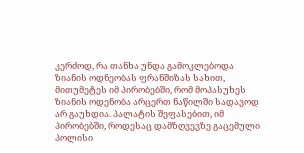კერძოდ, რა თანხა უნდა გამოკლებოდა ზიანის ოდნეობას ფრანშიზას სახით, მითუმეტეს იმ პირობებში, რომ მოპასუხეს ზიანის ოდენობა არცერთ ნაწილში სადავოდ არ გაუხდია. პალატის შეფასებით, იმ პირობებში, როდესაც დამზღვევზე გაცემული პოლისი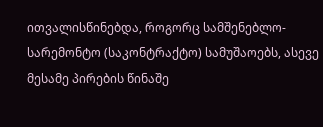ითვალისწინებდა, როგორც სამშენებლო-სარემონტო (საკონტრაქტო) სამუშაოებს, ასევე მესამე პირების წინაშე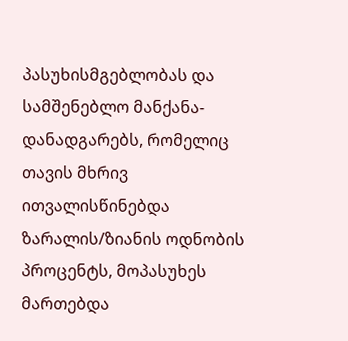პასუხისმგებლობას და სამშენებლო მანქანა-დანადგარებს, რომელიც თავის მხრივ ითვალისწინებდა ზარალის/ზიანის ოდნობის პროცენტს, მოპასუხეს მართებდა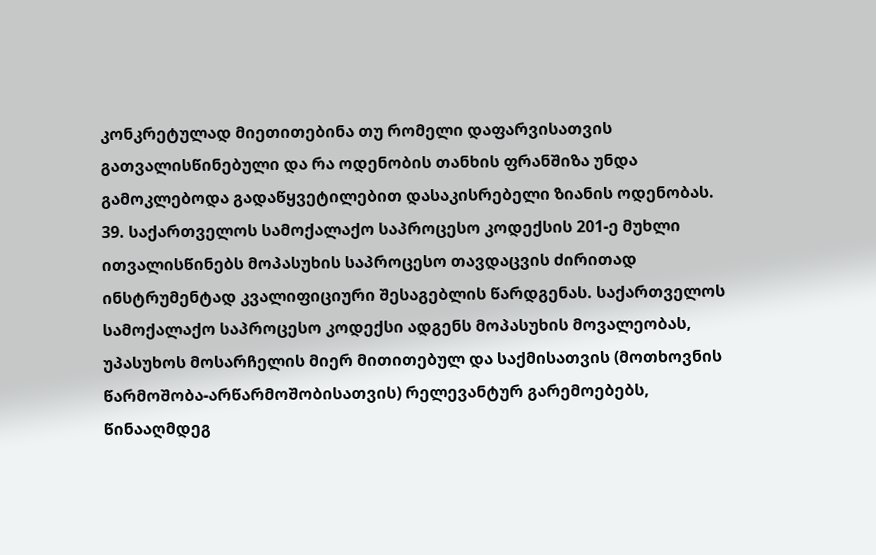კონკრეტულად მიეთითებინა თუ რომელი დაფარვისათვის გათვალისწინებული და რა ოდენობის თანხის ფრანშიზა უნდა გამოკლებოდა გადაწყვეტილებით დასაკისრებელი ზიანის ოდენობას.
39. საქართველოს სამოქალაქო საპროცესო კოდექსის 201-ე მუხლი ითვალისწინებს მოპასუხის საპროცესო თავდაცვის ძირითად ინსტრუმენტად კვალიფიციური შესაგებლის წარდგენას. საქართველოს სამოქალაქო საპროცესო კოდექსი ადგენს მოპასუხის მოვალეობას, უპასუხოს მოსარჩელის მიერ მითითებულ და საქმისათვის (მოთხოვნის წარმოშობა-არწარმოშობისათვის) რელევანტურ გარემოებებს, წინააღმდეგ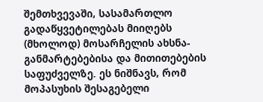შემთხვევაში, სასამართლო გადაწყვეტილებას მიიღებს (მხოლოდ) მოსარჩელის ახსნა-განმარტებებისა და მითითებების საფუძველზე. ეს ნიშნავს, რომ მოპასუხის შესაგებელი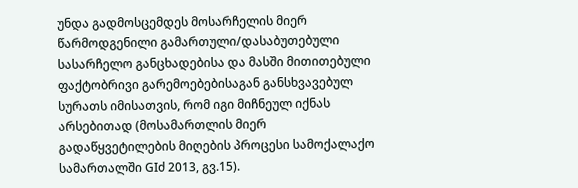უნდა გადმოსცემდეს მოსარჩელის მიერ წარმოდგენილი გამართული/დასაბუთებული სასარჩელო განცხადებისა და მასში მითითებული ფაქტობრივი გარემოებებისაგან განსხვავებულ სურათს იმისათვის, რომ იგი მიჩნეულ იქნას არსებითად (მოსამართლის მიერ გადაწყვეტილების მიღების პროცესი სამოქალაქო სამართალში GIძ 2013, გვ.15).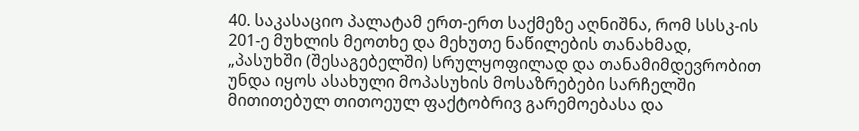40. საკასაციო პალატამ ერთ-ერთ საქმეზე აღნიშნა, რომ სსსკ-ის 201-ე მუხლის მეოთხე და მეხუთე ნაწილების თანახმად, „პასუხში (შესაგებელში) სრულყოფილად და თანამიმდევრობით უნდა იყოს ასახული მოპასუხის მოსაზრებები სარჩელში მითითებულ თითოეულ ფაქტობრივ გარემოებასა და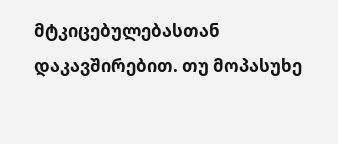მტკიცებულებასთან დაკავშირებით. თუ მოპასუხე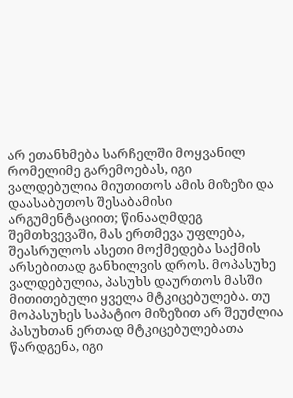არ ეთანხმება სარჩელში მოყვანილ რომელიმე გარემოებას, იგი ვალდებულია მიუთითოს ამის მიზეზი და დაასაბუთოს შესაბამისი არგუმენტაციით; წინააღმდეგ შემთხვევაში, მას ერთმევა უფლება, შეასრულოს ასეთი მოქმედება საქმის არსებითად განხილვის დროს. მოპასუხე ვალდებულია, პასუხს დაურთოს მასში მითითებული ყველა მტკიცებულება. თუ მოპასუხეს საპატიო მიზეზით არ შეუძლია პასუხთან ერთად მტკიცებულებათა წარდგენა, იგი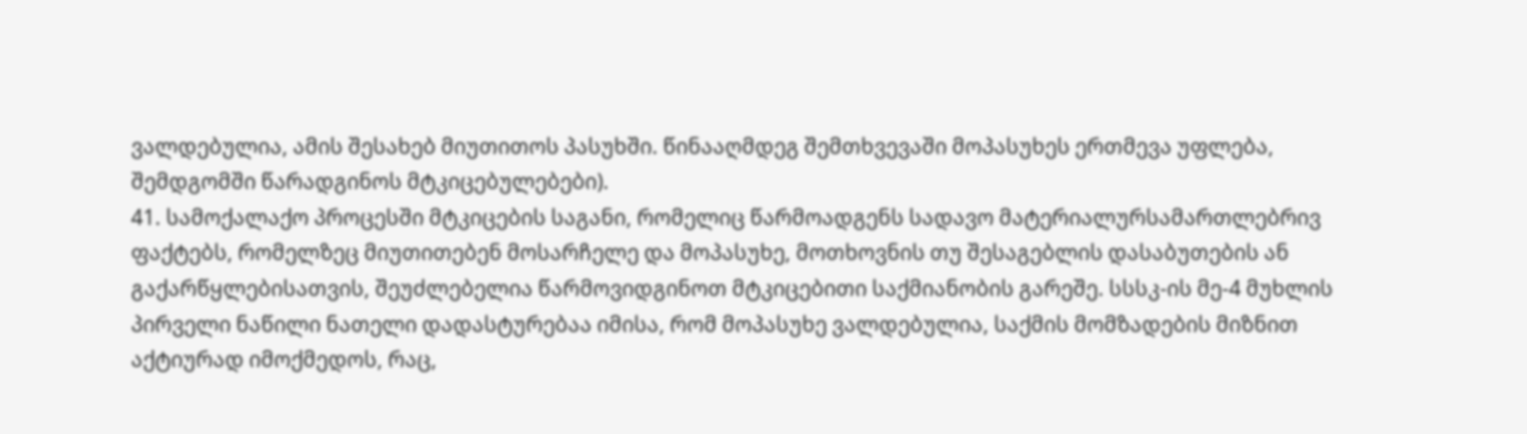ვალდებულია, ამის შესახებ მიუთითოს პასუხში. წინააღმდეგ შემთხვევაში მოპასუხეს ერთმევა უფლება, შემდგომში წარადგინოს მტკიცებულებები).
41. სამოქალაქო პროცესში მტკიცების საგანი, რომელიც წარმოადგენს სადავო მატერიალურსამართლებრივ ფაქტებს, რომელზეც მიუთითებენ მოსარჩელე და მოპასუხე, მოთხოვნის თუ შესაგებლის დასაბუთების ან გაქარწყლებისათვის, შეუძლებელია წარმოვიდგინოთ მტკიცებითი საქმიანობის გარეშე. სსსკ-ის მე-4 მუხლის პირველი ნაწილი ნათელი დადასტურებაა იმისა, რომ მოპასუხე ვალდებულია, საქმის მომზადების მიზნით აქტიურად იმოქმედოს, რაც,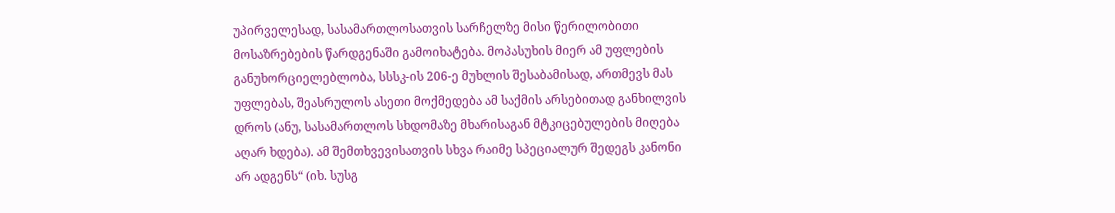უპირველესად, სასამართლოსათვის სარჩელზე მისი წერილობითი მოსაზრებების წარდგენაში გამოიხატება. მოპასუხის მიერ ამ უფლების განუხორციელებლობა, სსსკ-ის 206-ე მუხლის შესაბამისად, ართმევს მას უფლებას, შეასრულოს ასეთი მოქმედება ამ საქმის არსებითად განხილვის დროს (ანუ, სასამართლოს სხდომაზე მხარისაგან მტკიცებულების მიღება აღარ ხდება). ამ შემთხვევისათვის სხვა რაიმე სპეციალურ შედეგს კანონი არ ადგენს“ (იხ. სუსგ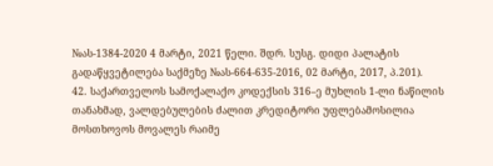№ას-1384-2020 4 მარტი, 2021 წელი. შდრ. სუსგ. დიდი პალატის გადაწყვეტილება საქმეზე №ას-664-635-2016, 02 მარტი, 2017, პ.201).
42. საქართველოს სამოქალაქო კოდექსის 316–ე მუხლის 1-ლი ნაწილის თანახმად, ვალდებულების ძალით კრედიტორი უფლებამოსილია მოსთხოვოს მოვალეს რაიმე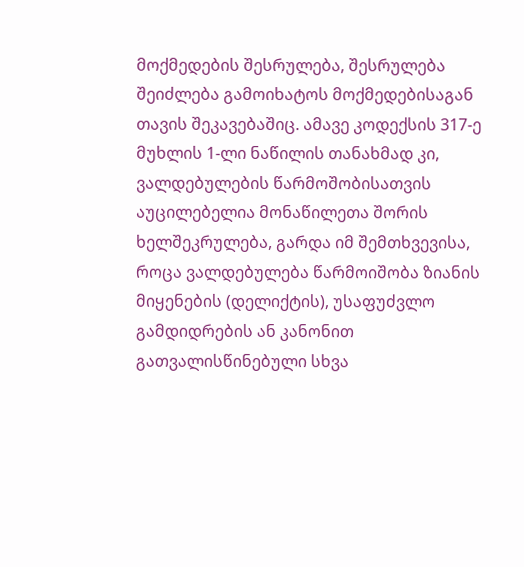მოქმედების შესრულება, შესრულება შეიძლება გამოიხატოს მოქმედებისაგან თავის შეკავებაშიც. ამავე კოდექსის 317-ე მუხლის 1-ლი ნაწილის თანახმად კი, ვალდებულების წარმოშობისათვის აუცილებელია მონაწილეთა შორის ხელშეკრულება, გარდა იმ შემთხვევისა, როცა ვალდებულება წარმოიშობა ზიანის მიყენების (დელიქტის), უსაფუძვლო გამდიდრების ან კანონით გათვალისწინებული სხვა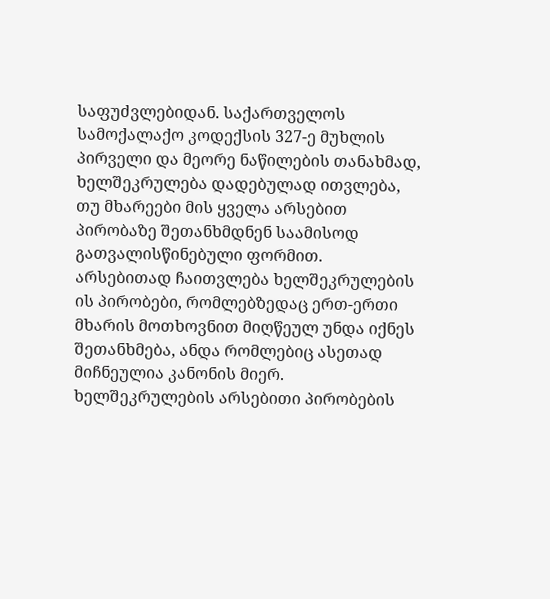საფუძვლებიდან. საქართველოს სამოქალაქო კოდექსის 327-ე მუხლის პირველი და მეორე ნაწილების თანახმად, ხელშეკრულება დადებულად ითვლება, თუ მხარეები მის ყველა არსებით პირობაზე შეთანხმდნენ საამისოდ გათვალისწინებული ფორმით. არსებითად ჩაითვლება ხელშეკრულების ის პირობები, რომლებზედაც ერთ-ერთი მხარის მოთხოვნით მიღწეულ უნდა იქნეს შეთანხმება, ანდა რომლებიც ასეთად მიჩნეულია კანონის მიერ. ხელშეკრულების არსებითი პირობების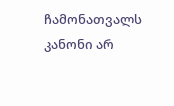ჩამონათვალს კანონი არ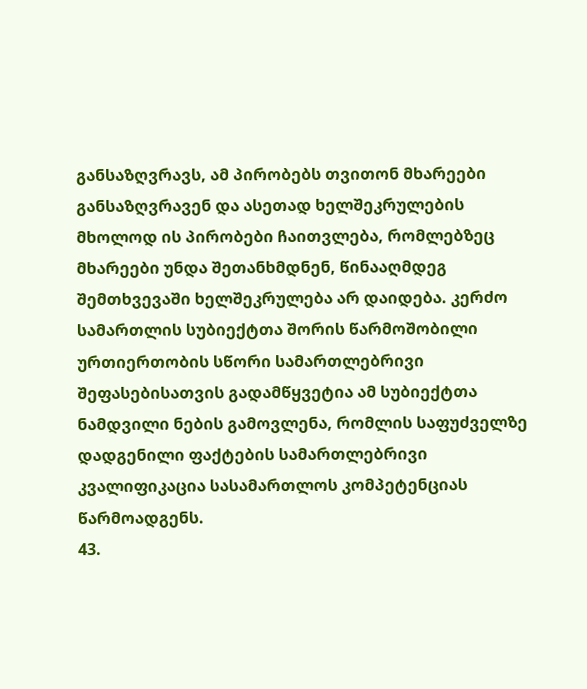განსაზღვრავს, ამ პირობებს თვითონ მხარეები განსაზღვრავენ და ასეთად ხელშეკრულების მხოლოდ ის პირობები ჩაითვლება, რომლებზეც მხარეები უნდა შეთანხმდნენ, წინააღმდეგ შემთხვევაში ხელშეკრულება არ დაიდება. კერძო სამართლის სუბიექტთა შორის წარმოშობილი ურთიერთობის სწორი სამართლებრივი შეფასებისათვის გადამწყვეტია ამ სუბიექტთა ნამდვილი ნების გამოვლენა, რომლის საფუძველზე დადგენილი ფაქტების სამართლებრივი კვალიფიკაცია სასამართლოს კომპეტენციას წარმოადგენს.
43.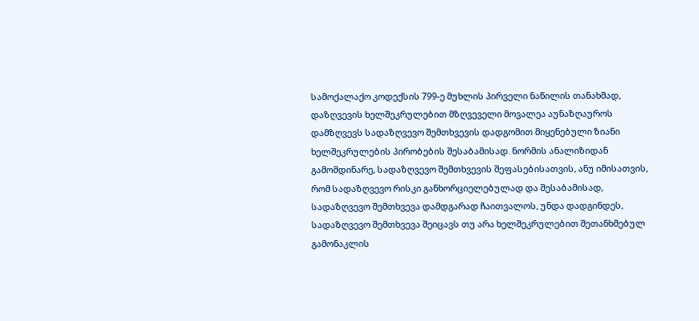სამოქალაქო კოდექსის 799-ე მუხლის პირველი ნაწილის თანახმად, დაზღვევის ხელშეკრულებით მზღვეველი მოვალეა აუნაზღაუროს დამზღვევს სადაზღვევო შემთხვევის დადგომით მიყენებული ზიანი ხელშეკრულების პირობების შესაბამისად. ნორმის ანალიზიდან გამომდინარე, სადაზღვევო შემთხვევის შეფასებისათვის, ანუ იმისათვის, რომ სადაზღვევო რისკი განხორციელებულად და შესაბამისად, სადაზღვევო შემთხვევა დამდგარად ჩაითვალოს, უნდა დადგინდეს, სადაზღვევო შემთხვევა შეიცავს თუ არა ხელშეკრულებით შეთანხმებულ გამონაკლის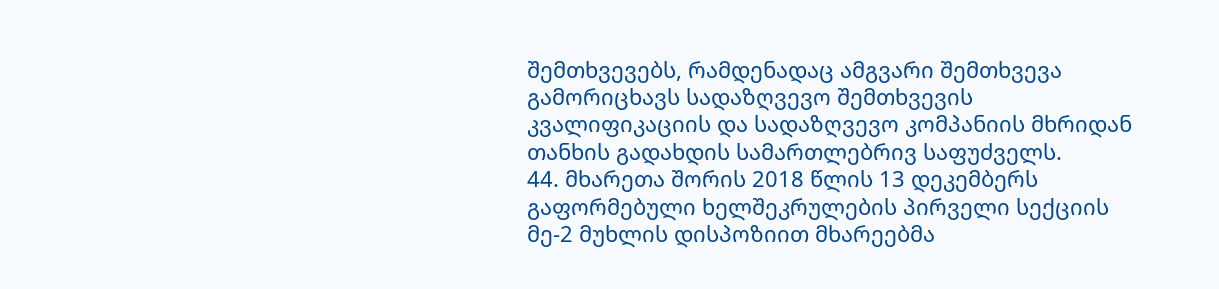შემთხვევებს, რამდენადაც ამგვარი შემთხვევა გამორიცხავს სადაზღვევო შემთხვევის კვალიფიკაციის და სადაზღვევო კომპანიის მხრიდან თანხის გადახდის სამართლებრივ საფუძველს.
44. მხარეთა შორის 2018 წლის 13 დეკემბერს გაფორმებული ხელშეკრულების პირველი სექციის მე-2 მუხლის დისპოზიით მხარეებმა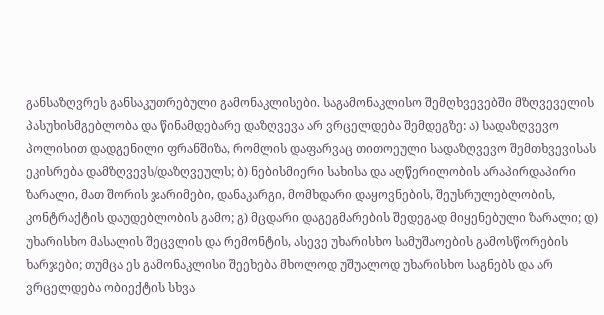განსაზღვრეს განსაკუთრებული გამონაკლისები. საგამონაკლისო შემღხვევებში მზღვეველის პასუხისმგებლობა და წინამდებარე დაზღვევა არ ვრცელდება შემდეგზე: ა) სადაზღვევო პოლისით დადგენილი ფრანშიზა, რომლის დაფარვაც თითოეული სადაზღვევო შემთხვევისას ეკისრება დამზღვევს/დაზღვეულს; ბ) ნებისმიერი სახისა და აღწერილობის არაპირდაპირი ზარალი, მათ შორის ჯარიმები, დანაკარგი, მომხდარი დაყოვნების, შეუსრულებლობის, კონტრაქტის დაუდებლობის გამო; გ) მცდარი დაგეგმარების შედეგად მიყენებული ზარალი; დ) უხარისხო მასალის შეცვლის და რემონტის, ასევე უხარისხო სამუშაოების გამოსწორების ხარჯები; თუმცა ეს გამონაკლისი შეეხება მხოლოდ უშუალოდ უხარისხო საგნებს და არ ვრცელდება ობიექტის სხვა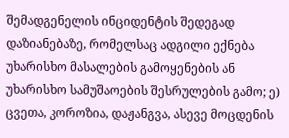შემადგენელის ინციდენტის შედეგად დაზიანებაზე, რომელსაც ადგილი ექნება უხარისხო მასალების გამოყენების ან უხარისხო სამუშაოების შესრულების გამო; ე) ცვეთა, კოროზია, დაჟანგვა, ასევე მოცდენის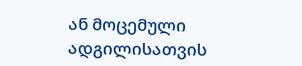ან მოცემული ადგილისათვის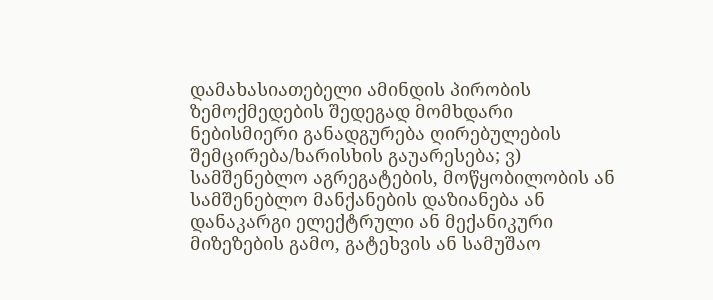დამახასიათებელი ამინდის პირობის ზემოქმედების შედეგად მომხდარი ნებისმიერი განადგურება ღირებულების შემცირება/ხარისხის გაუარესება; ვ) სამშენებლო აგრეგატების, მოწყობილობის ან სამშენებლო მანქანების დაზიანება ან დანაკარგი ელექტრული ან მექანიკური მიზეზების გამო, გატეხვის ან სამუშაო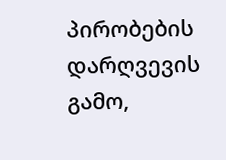პირობების დარღვევის გამო,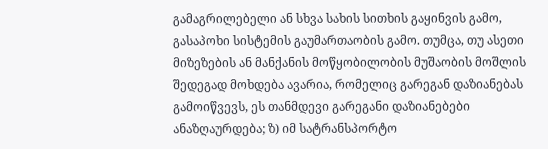გამაგრილებელი ან სხვა სახის სითხის გაყინვის გამო, გასაპოხი სისტემის გაუმართაობის გამო. თუმცა, თუ ასეთი მიზეზების ან მანქანის მოწყობილობის მუშაობის მოშლის შედეგად მოხდება ავარია, რომელიც გარეგან დაზიანებას გამოიწვევს, ეს თანმდევი გარეგანი დაზიანებები ანაზღაურდება; ზ) იმ სატრანსპორტო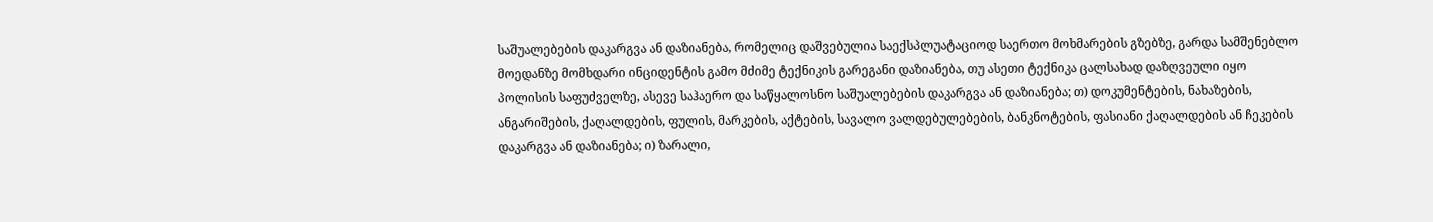საშუალებების დაკარგვა ან დაზიანება, რომელიც დაშვებულია საექსპლუატაციოდ საერთო მოხმარების გზებზე, გარდა სამშენებლო მოედანზე მომხდარი ინციდენტის გამო მძიმე ტექნიკის გარეგანი დაზიანება, თუ ასეთი ტექნიკა ცალსახად დაზღვეული იყო პოლისის საფუძველზე, ასევე საჰაერო და საწყალოსნო საშუალებების დაკარგვა ან დაზიანება; თ) დოკუმენტების, ნახაზების, ანგარიშების, ქაღალდების, ფულის, მარკების, აქტების, სავალო ვალდებულებების, ბანკნოტების, ფასიანი ქაღალდების ან ჩეკების დაკარგვა ან დაზიანება; ი) ზარალი,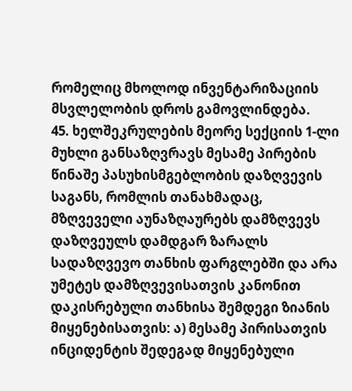რომელიც მხოლოდ ინვენტარიზაციის მსვლელობის დროს გამოვლინდება.
45. ხელშეკრულების მეორე სექციის 1-ლი მუხლი განსაზღვრავს მესამე პირების წინაშე პასუხისმგებლობის დაზღვევის საგანს, რომლის თანახმადაც, მზღვეველი აუნაზღაურებს დამზღვევს დაზღვეულს დამდგარ ზარალს სადაზღვევო თანხის ფარგლებში და არა უმეტეს დამზღვევისათვის კანონით დაკისრებული თანხისა შემდეგი ზიანის მიყენებისათვის: ა) მესამე პირისათვის ინციდენტის შედეგად მიყენებული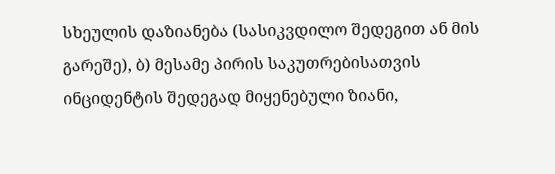სხეულის დაზიანება (სასიკვდილო შედეგით ან მის გარეშე), ბ) მესამე პირის საკუთრებისათვის ინციდენტის შედეგად მიყენებული ზიანი,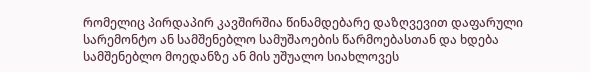რომელიც პირდაპირ კავშირშია წინამდებარე დაზღვევით დაფარული სარემონტო ან სამშენებლო სამუშაოების წარმოებასთან და ხდება სამშენებლო მოედანზე ან მის უშუალო სიახლოვეს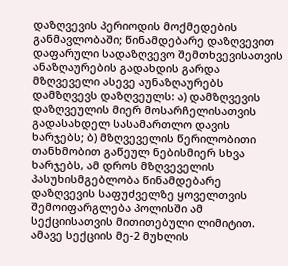დაზღვევის პერიოდის მოქმედების განმავლობაში; წინამდებარე დაზღვევით დაფარული სადაზღვევო შემთხვევისათვის ანაზღაურების გადახდის გარდა მზღვეველი ასევე აუნაზღაურებს დამზღვევს დაზღვეულს: ა) დამზღვევის დაზღვეულის მიერ მოსარჩელისათვის გადასახდელ სასამართლო დავის ხარჯებს; ბ) მზღვეველის წერილობითი თანხმობით გაწეულ ნებისმიერ სხვა ხარჯებს, ამ დროს მზღვეველის პასუხისმგებლობა წინამდებარე დაზღვევის საფუძველზე ყოველთვის შემოიფარგლება პოლისში ამ სექციისათვის მითითებული ლიმიტით. ამავე სექციის მე-2 მუხლის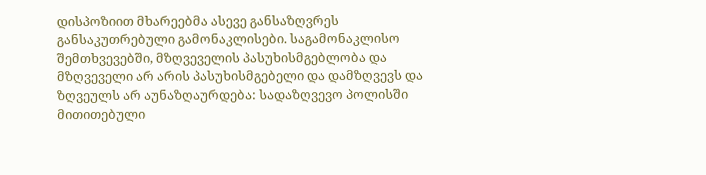დისპოზიით მხარეებმა ასევე განსაზღვრეს განსაკუთრებული გამონაკლისები. საგამონაკლისო შემთხვევებში, მზღვეველის პასუხისმგებლობა და მზღვეველი არ არის პასუხისმგებელი და დამზღვევს და ზღვეულს არ აუნაზღაურდება: სადაზღვევო პოლისში მითითებული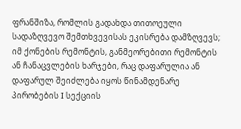ფრანშიზა, რომლის გადახდა თითოეული სადაზღვევო შემთხვევისას ეკისრება დამზღვევს; იმ ქონების რემონტის, განმეორებითი რემონტის ან ჩანაცვლების ხარჯები, რაც დაფარულია ან დაფარულ შეიძლება იყოს წინამდენარე პირობების I სექციის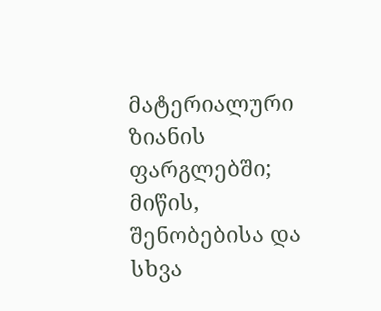მატერიალური ზიანის ფარგლებში; მიწის, შენობებისა და სხვა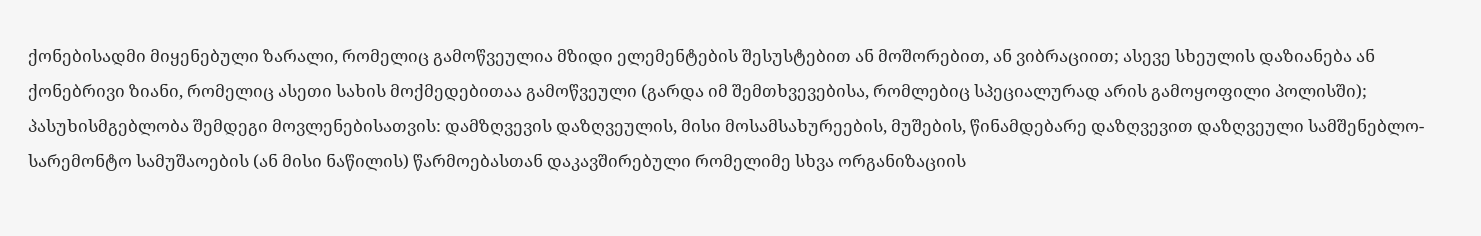ქონებისადმი მიყენებული ზარალი, რომელიც გამოწვეულია მზიდი ელემენტების შესუსტებით ან მოშორებით, ან ვიბრაციით; ასევე სხეულის დაზიანება ან ქონებრივი ზიანი, რომელიც ასეთი სახის მოქმედებითაა გამოწვეული (გარდა იმ შემთხვევებისა, რომლებიც სპეციალურად არის გამოყოფილი პოლისში); პასუხისმგებლობა შემდეგი მოვლენებისათვის: დამზღვევის დაზღვეულის, მისი მოსამსახურეების, მუშების, წინამდებარე დაზღვევით დაზღვეული სამშენებლო-სარემონტო სამუშაოების (ან მისი ნაწილის) წარმოებასთან დაკავშირებული რომელიმე სხვა ორგანიზაციის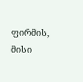ფირმის, მისი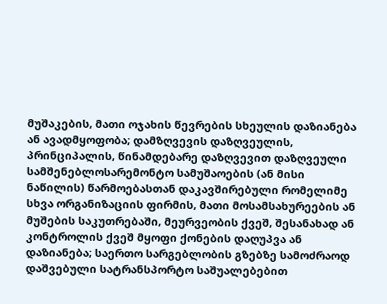მუშაკების, მათი ოჯახის წევრების სხეულის დაზიანება ან ავადმყოფობა; დამზღვევის დაზღვეულის, პრინციპალის, წინამდებარე დაზღვევით დაზღვეული სამშენებლოსარემონტო სამუშაოების (ან მისი ნაწილის) წარმოებასთან დაკავშირებული რომელიმე სხვა ორგანიზაციის ფირმის, მათი მოსამსახურეების ან მუშების საკუთრებაში, მეურვეობის ქვეშ, შესანახად ან კონტროლის ქვეშ მყოფი ქონების დაღუპვა ან დაზიანება; საერთო სარგებლობის გზებზე სამოძრაოდ დაშვებული სატრანსპორტო საშუალებებით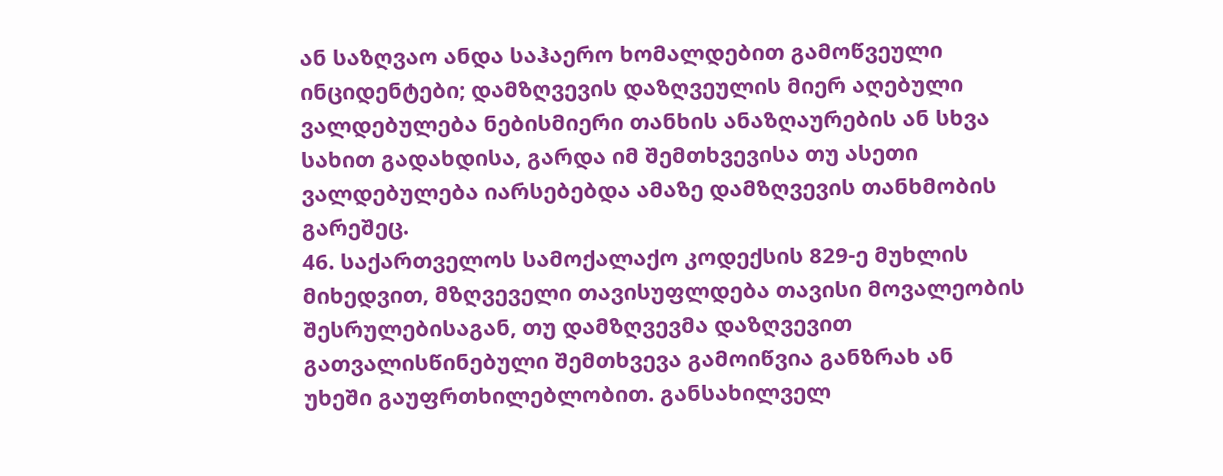ან საზღვაო ანდა საჰაერო ხომალდებით გამოწვეული ინციდენტები; დამზღვევის დაზღვეულის მიერ აღებული ვალდებულება ნებისმიერი თანხის ანაზღაურების ან სხვა სახით გადახდისა, გარდა იმ შემთხვევისა თუ ასეთი ვალდებულება იარსებებდა ამაზე დამზღვევის თანხმობის გარეშეც.
46. საქართველოს სამოქალაქო კოდექსის 829-ე მუხლის მიხედვით, მზღვეველი თავისუფლდება თავისი მოვალეობის შესრულებისაგან, თუ დამზღვევმა დაზღვევით გათვალისწინებული შემთხვევა გამოიწვია განზრახ ან უხეში გაუფრთხილებლობით. განსახილველ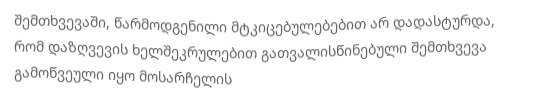შემთხვევაში, წარმოდგენილი მტკიცებულებებით არ დადასტურდა, რომ დაზღვევის ხელშეკრულებით გათვალისწინებული შემთხვევა გამოწვეული იყო მოსარჩელის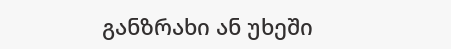განზრახი ან უხეში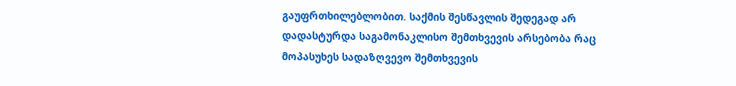გაუფრთხილებლობით. საქმის შესწავლის შედეგად არ დადასტურდა საგამონაკლისო შემთხვევის არსებობა რაც მოპასუხეს სადაზღვევო შემთხვევის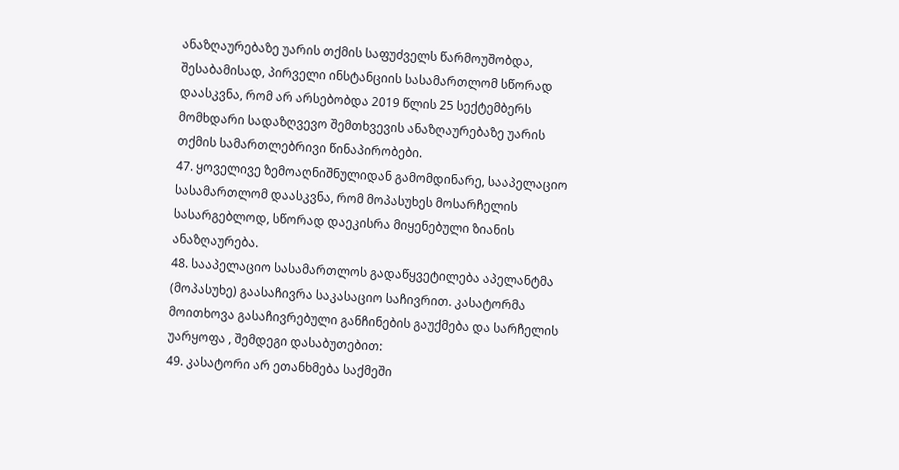ანაზღაურებაზე უარის თქმის საფუძველს წარმოუშობდა, შესაბამისად, პირველი ინსტანციის სასამართლომ სწორად დაასკვნა, რომ არ არსებობდა 2019 წლის 25 სექტემბერს მომხდარი სადაზღვევო შემთხვევის ანაზღაურებაზე უარის თქმის სამართლებრივი წინაპირობები.
47. ყოველივე ზემოაღნიშნულიდან გამომდინარე, სააპელაციო სასამართლომ დაასკვნა, რომ მოპასუხეს მოსარჩელის სასარგებლოდ, სწორად დაეკისრა მიყენებული ზიანის ანაზღაურება.
48. სააპელაციო სასამართლოს გადაწყვეტილება აპელანტმა (მოპასუხე) გაასაჩივრა საკასაციო საჩივრით. კასატორმა მოითხოვა გასაჩივრებული განჩინების გაუქმება და სარჩელის უარყოფა , შემდეგი დასაბუთებით:
49. კასატორი არ ეთანხმება საქმეში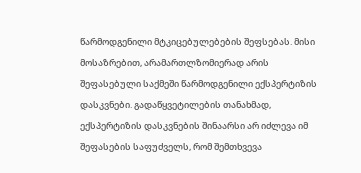წარმოდგენილი მტკიცებულებების შეფსებას. მისი მოსაზრებით, არამართლზომიერად არის შეფასებული საქმეში წარმოდგენილი ექსპერტიზის დასკვნები. გადაწყვეტილების თანახმად, ექსპერტიზის დასკვნების შინაარსი არ იძლევა იმ შეფასების საფუძველს, რომ შემთხვევა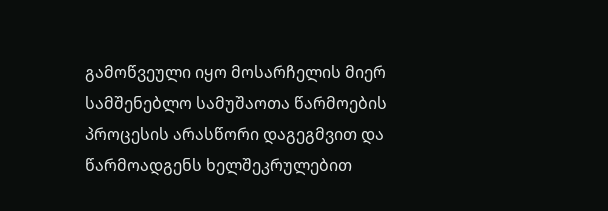გამოწვეული იყო მოსარჩელის მიერ სამშენებლო სამუშაოთა წარმოების პროცესის არასწორი დაგეგმვით და წარმოადგენს ხელშეკრულებით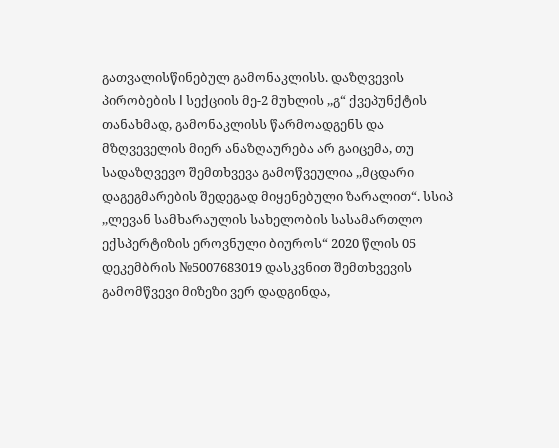გათვალისწინებულ გამონაკლისს. დაზღვევის პირობების I სექციის მე-2 მუხლის ,,გ“ ქვეპუნქტის თანახმად, გამონაკლისს წარმოადგენს და მზღვეველის მიერ ანაზღაურება არ გაიცემა, თუ სადაზღვევო შემთხვევა გამოწვეულია ,,მცდარი დაგეგმარების შედეგად მიყენებული ზარალით“. სსიპ ,,ლევან სამხარაულის სახელობის სასამართლო ექსპერტიზის ეროვნული ბიუროს“ 2020 წლის 05 დეკემბრის №5007683019 დასკვნით შემთხვევის გამომწვევი მიზეზი ვერ დადგინდა,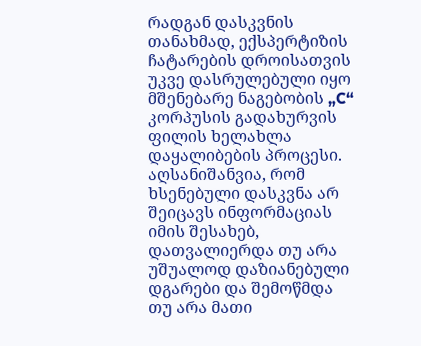რადგან დასკვნის თანახმად, ექსპერტიზის ჩატარების დროისათვის უკვე დასრულებული იყო მშენებარე ნაგებობის „C“ კორპუსის გადახურვის ფილის ხელახლა დაყალიბების პროცესი. აღსანიშანვია, რომ ხსენებული დასკვნა არ შეიცავს ინფორმაციას იმის შესახებ, დათვალიერდა თუ არა უშუალოდ დაზიანებული დგარები და შემოწმდა თუ არა მათი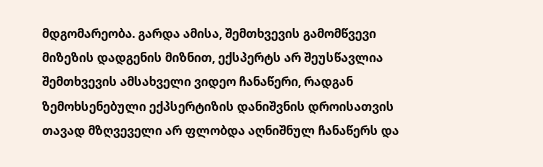მდგომარეობა. გარდა ამისა, შემთხვევის გამომწვევი მიზეზის დადგენის მიზნით, ექსპერტს არ შეუსწავლია შემთხვევის ამსახველი ვიდეო ჩანაწერი, რადგან ზემოხსენებული ექპსერტიზის დანიშვნის დროისათვის თავად მზღვეველი არ ფლობდა აღნიშნულ ჩანაწერს და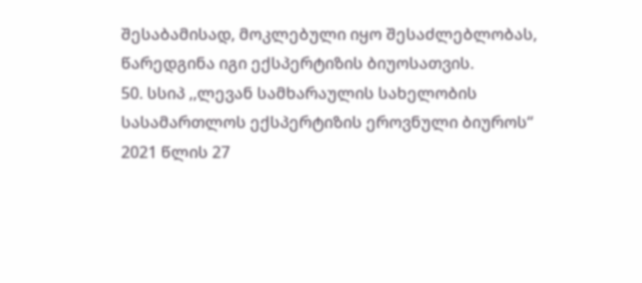შესაბამისად, მოკლებული იყო შესაძლებლობას, წარედგინა იგი ექსპერტიზის ბიუოსათვის.
50. სსიპ ,,ლევან სამხარაულის სახელობის სასამართლოს ექსპერტიზის ეროვნული ბიუროს“ 2021 წლის 27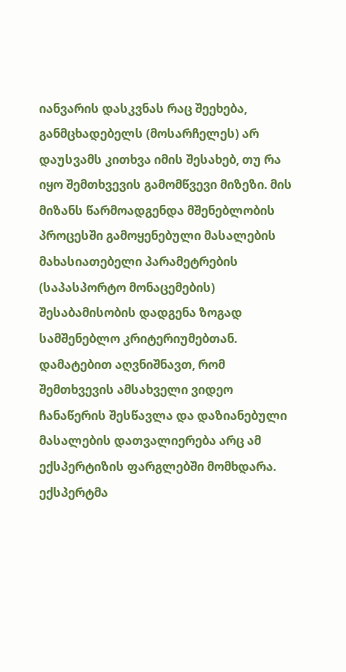იანვარის დასკვნას რაც შეეხება, განმცხადებელს (მოსარჩელეს) არ დაუსვამს კითხვა იმის შესახებ, თუ რა იყო შემთხვევის გამომწვევი მიზეზი. მის მიზანს წარმოადგენდა მშენებლობის პროცესში გამოყენებული მასალების მახასიათებელი პარამეტრების (საპასპორტო მონაცემების) შესაბამისობის დადგენა ზოგად სამშენებლო კრიტერიუმებთან. დამატებით აღვნიშნავთ, რომ შემთხვევის ამსახველი ვიდეო ჩანაწერის შესწავლა და დაზიანებული მასალების დათვალიერება არც ამ ექსპერტიზის ფარგლებში მომხდარა. ექსპერტმა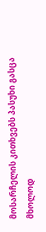მოსარჩელის კითხვებს პასუხი გასცა მხოლოდ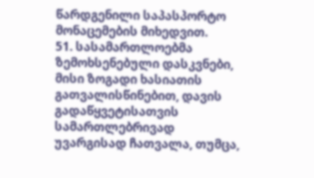წარდგენილი საპასპორტო მონაცემების მიხედვით.
51. სასამართლოებმა ზემოხსენებული დასკვნები, მისი ზოგადი ხასიათის გათვალისწინებით, დავის გადაწყვეტისათვის სამართლებრივად უვარგისად ჩათვალა, თუმცა,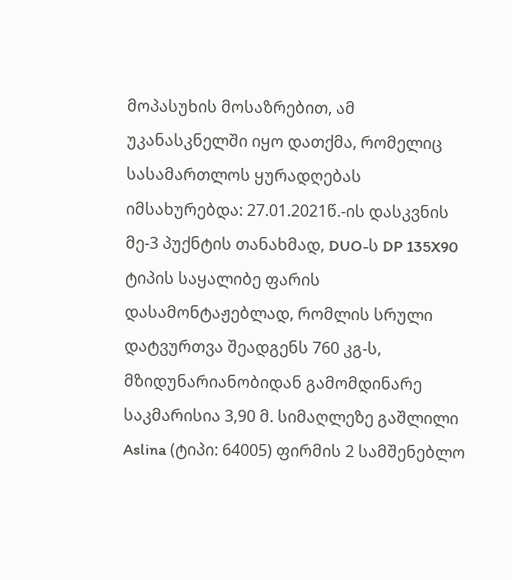მოპასუხის მოსაზრებით, ამ უკანასკნელში იყო დათქმა, რომელიც სასამართლოს ყურადღებას იმსახურებდა: 27.01.2021წ.-ის დასკვნის მე-3 პუქნტის თანახმად, DUO-ს DP 135X90 ტიპის საყალიბე ფარის დასამონტაჟებლად, რომლის სრული დატვურთვა შეადგენს 760 კგ-ს, მზიდუნარიანობიდან გამომდინარე საკმარისია 3,90 მ. სიმაღლეზე გაშლილი Aslina (ტიპი: 64005) ფირმის 2 სამშენებლო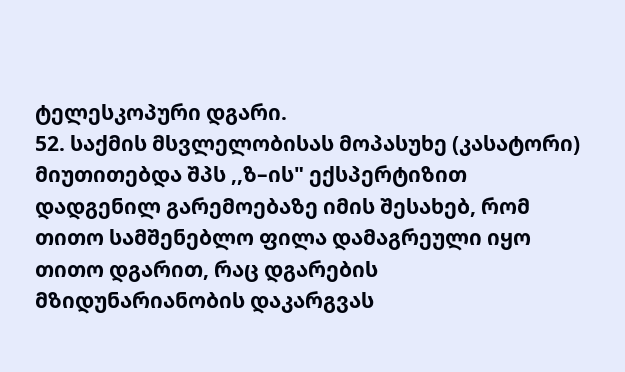ტელესკოპური დგარი.
52. საქმის მსვლელობისას მოპასუხე (კასატორი) მიუთითებდა შპს ,,ზ–ის" ექსპერტიზით დადგენილ გარემოებაზე იმის შესახებ, რომ თითო სამშენებლო ფილა დამაგრეული იყო თითო დგარით, რაც დგარების მზიდუნარიანობის დაკარგვას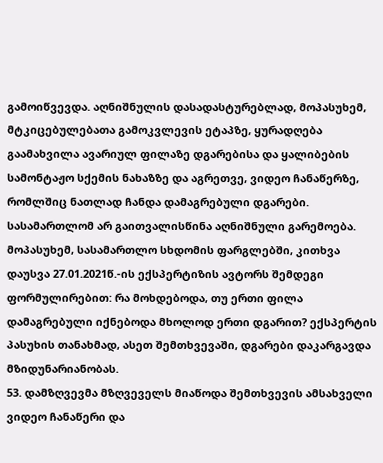გამოიწვევდა. აღნიშნულის დასადასტურებლად, მოპასუხემ, მტკიცებულებათა გამოკვლევის ეტაპზე, ყურადღება გაამახვილა ავარიულ ფილაზე დგარებისა და ყალიბების სამონტაჟო სქემის ნახაზზე და აგრეთვე, ვიდეო ჩანაწერზე, რომლშიც ნათლად ჩანდა დამაგრებული დგარები. სასამართლომ არ გაითვალისწინა აღნიშნული გარემოება. მოპასუხემ, სასამართლო სხდომის ფარგლებში, კითხვა დაუსვა 27.01.2021წ.-ის ექსპერტიზის ავტორს შემდეგი ფორმულირებით: რა მოხდებოდა, თუ ერთი ფილა დამაგრებული იქნებოდა მხოლოდ ერთი დგარით? ექსპერტის პასუხის თანახმად, ასეთ შემთხვევაში, დგარები დაკარგავდა მზიდუნარიანობას.
53. დამზღვევმა მზღვეველს მიაწოდა შემთხვევის ამსახველი ვიდეო ჩანაწერი და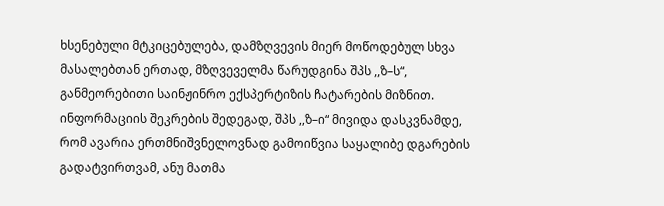ხსენებული მტკიცებულება, დამზღვევის მიერ მოწოდებულ სხვა მასალებთან ერთად, მზღვეველმა წარუდგინა შპს ,,ზ–ს“, განმეორებითი საინჟინრო ექსპერტიზის ჩატარების მიზნით. ინფორმაციის შეკრების შედეგად, შპს ,,ზ–ი“ მივიდა დასკვნამდე, რომ ავარია ერთმნიშვნელოვნად გამოიწვია საყალიბე დგარების გადატვირთვამ, ანუ მათმა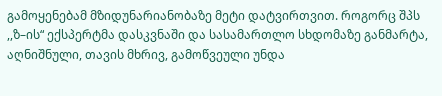გამოყენებამ მზიდუნარიანობაზე მეტი დატვირთვით. როგორც შპს ,,ზ–ის“ ექსპერტმა დასკვნაში და სასამართლო სხდომაზე განმარტა, აღნიშნული, თავის მხრივ, გამოწვეული უნდა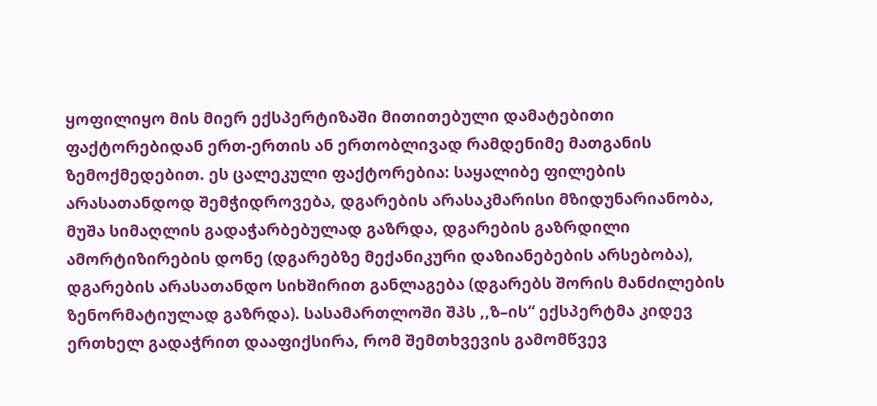ყოფილიყო მის მიერ ექსპერტიზაში მითითებული დამატებითი ფაქტორებიდან ერთ-ერთის ან ერთობლივად რამდენიმე მათგანის ზემოქმედებით. ეს ცალეკული ფაქტორებია: საყალიბე ფილების არასათანდოდ შემჭიდროვება, დგარების არასაკმარისი მზიდუნარიანობა, მუშა სიმაღლის გადაჭარბებულად გაზრდა, დგარების გაზრდილი ამორტიზირების დონე (დგარებზე მექანიკური დაზიანებების არსებობა), დგარების არასათანდო სიხშირით განლაგება (დგარებს შორის მანძილების ზენორმატიულად გაზრდა). სასამართლოში შპს ,,ზ–ის“ ექსპერტმა კიდევ ერთხელ გადაჭრით დააფიქსირა, რომ შემთხვევის გამომწვევ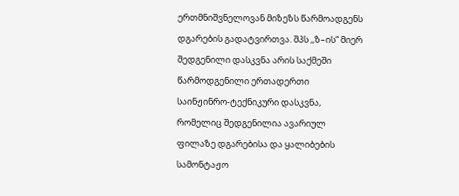ერთმნიშვნელოვან მიზეზს წარმოადგენს დგარების გადატვირთვა. შპს ,,ზ–ის“ მიერ შედგენილი დასკვნა არის საქმეში წარმოდგენილი ერთადერთი საინჟინრო-ტექნიკური დასკვნა, რომელიც შედგენილია ავარიულ ფილაზე დგარებისა და ყალიბების სამონტაჟო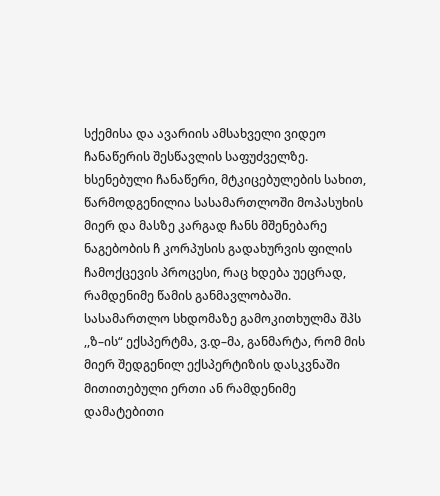სქემისა და ავარიის ამსახველი ვიდეო ჩანაწერის შესწავლის საფუძველზე. ხსენებული ჩანაწერი, მტკიცებულების სახით, წარმოდგენილია სასამართლოში მოპასუხის მიერ და მასზე კარგად ჩანს მშენებარე ნაგებობის ჩ კორპუსის გადახურვის ფილის ჩამოქცევის პროცესი, რაც ხდება უეცრად, რამდენიმე წამის განმავლობაში. სასამართლო სხდომაზე გამოკითხულმა შპს ,,ზ–ის“ ექსპერტმა, ვ.დ–მა, განმარტა, რომ მის მიერ შედგენილ ექსპერტიზის დასკვნაში მითითებული ერთი ან რამდენიმე დამატებითი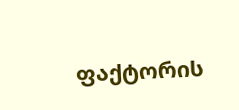ფაქტორის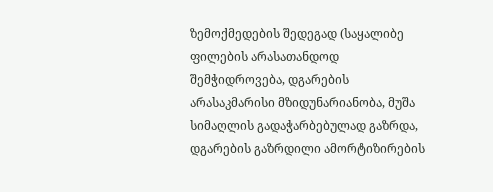ზემოქმედების შედეგად (საყალიბე ფილების არასათანდოდ შემჭიდროვება, დგარების არასაკმარისი მზიდუნარიანობა, მუშა სიმაღლის გადაჭარბებულად გაზრდა, დგარების გაზრდილი ამორტიზირების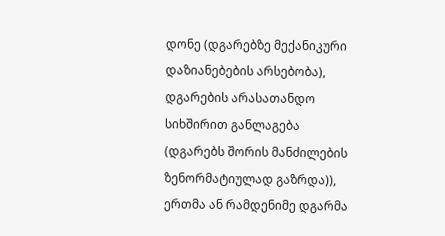დონე (დგარებზე მექანიკური დაზიანებების არსებობა), დგარების არასათანდო სიხშირით განლაგება (დგარებს შორის მანძილების ზენორმატიულად გაზრდა)), ერთმა ან რამდენიმე დგარმა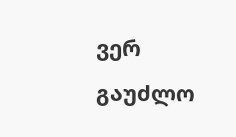ვერ გაუძლო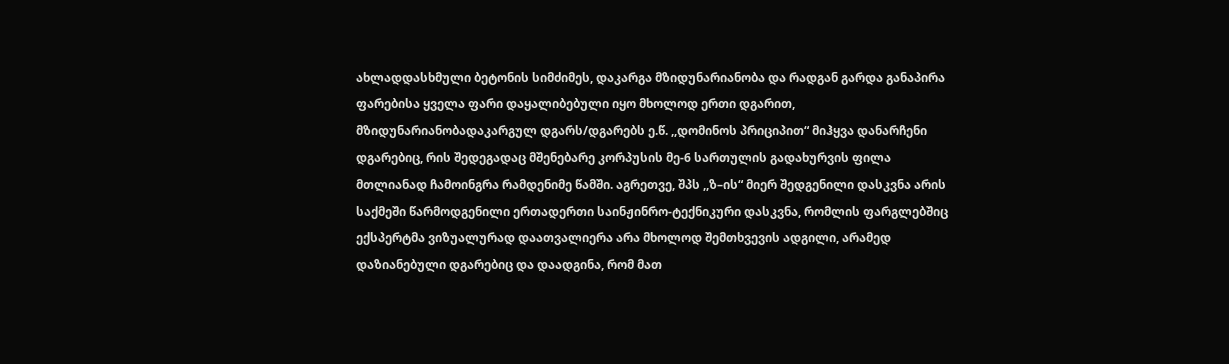ახლადდასხმული ბეტონის სიმძიმეს, დაკარგა მზიდუნარიანობა და რადგან გარდა განაპირა ფარებისა ყველა ფარი დაყალიბებული იყო მხოლოდ ერთი დგარით, მზიდუნარიანობადაკარგულ დგარს/დგარებს ე.წ. ,,დომინოს პრიციპით“ მიჰყვა დანარჩენი დგარებიც, რის შედეგადაც მშენებარე კორპუსის მე-6 სართულის გადახურვის ფილა მთლიანად ჩამოინგრა რამდენიმე წამში. აგრეთვე, შპს ,,ზ–ის“ მიერ შედგენილი დასკვნა არის საქმეში წარმოდგენილი ერთადერთი საინჟინრო-ტექნიკური დასკვნა, რომლის ფარგლებშიც ექსპერტმა ვიზუალურად დაათვალიერა არა მხოლოდ შემთხვევის ადგილი, არამედ დაზიანებული დგარებიც და დაადგინა, რომ მათ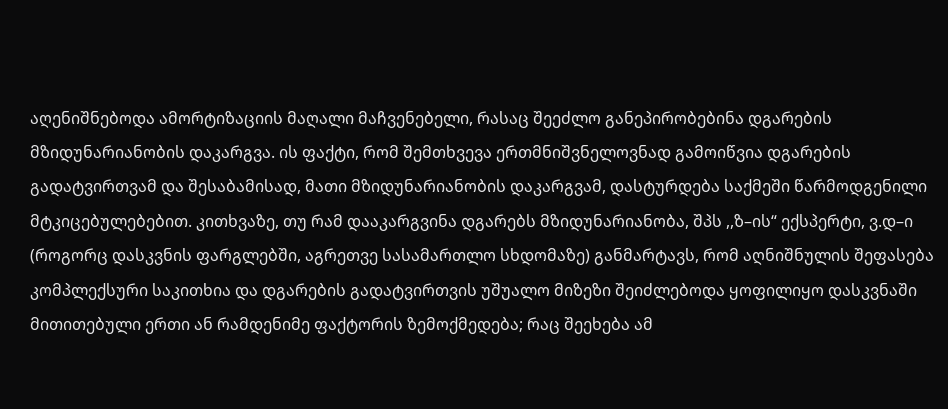აღენიშნებოდა ამორტიზაციის მაღალი მაჩვენებელი, რასაც შეეძლო განეპირობებინა დგარების მზიდუნარიანობის დაკარგვა. ის ფაქტი, რომ შემთხვევა ერთმნიშვნელოვნად გამოიწვია დგარების გადატვირთვამ და შესაბამისად, მათი მზიდუნარიანობის დაკარგვამ, დასტურდება საქმეში წარმოდგენილი მტკიცებულებებით. კითხვაზე, თუ რამ დააკარგვინა დგარებს მზიდუნარიანობა, შპს ,,ზ–ის“ ექსპერტი, ვ.დ–ი (როგორც დასკვნის ფარგლებში, აგრეთვე სასამართლო სხდომაზე) განმარტავს, რომ აღნიშნულის შეფასება კომპლექსური საკითხია და დგარების გადატვირთვის უშუალო მიზეზი შეიძლებოდა ყოფილიყო დასკვნაში მითითებული ერთი ან რამდენიმე ფაქტორის ზემოქმედება; რაც შეეხება ამ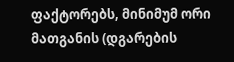ფაქტორებს, მინიმუმ ორი მათგანის (დგარების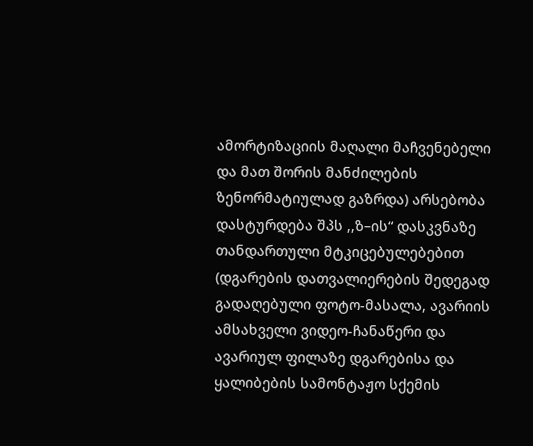ამორტიზაციის მაღალი მაჩვენებელი და მათ შორის მანძილების ზენორმატიულად გაზრდა) არსებობა დასტურდება შპს ,,ზ–ის“ დასკვნაზე თანდართული მტკიცებულებებით (დგარების დათვალიერების შედეგად გადაღებული ფოტო-მასალა, ავარიის ამსახველი ვიდეო-ჩანაწერი და ავარიულ ფილაზე დგარებისა და ყალიბების სამონტაჟო სქემის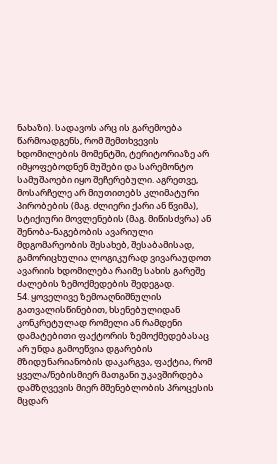ნახაზი). სადავოს არც ის გარემოება წარმოადგენს, რომ შემთხვევის ხდომილების მომენტში, ტერიტორიაზე არ იმყოფებოდნენ მუშები და სარემონტო სამუშაოები იყო შეჩერებული. აგრეთვე, მოსარჩელე არ მიუთითებს კლიმატური პირობების (მაგ. ძლიერი ქარი ან წვიმა), სტიქიური მოვლენების (მაგ. მიწისძვრა) ან შენობა-ნაგებობის ავარიული მდგომარეობის შესახებ, შესაბამისად, გამორიცხულია ლოგიკურად ვივარაუდოთ ავარიის ხდომილება რაიმე სახის გარეშე ძალების ზემოქმედების შედეგად.
54. ყოველივე ზემოაღნიშნულის გათვალისწინებით, ხსენებულიდან კონკრეტულად რომელი ან რამდენი დამატებითი ფაქტორის ზემოქმედებასაც არ უნდა გამოეწვია დგარების მზიდუნარიანობის დაკარგვა, ფაქტია, რომ ყველა/ნებისმიერ მათგანი უკავშირდება დამზღვევის მიერ მშენებლობის პროცესის მცდარ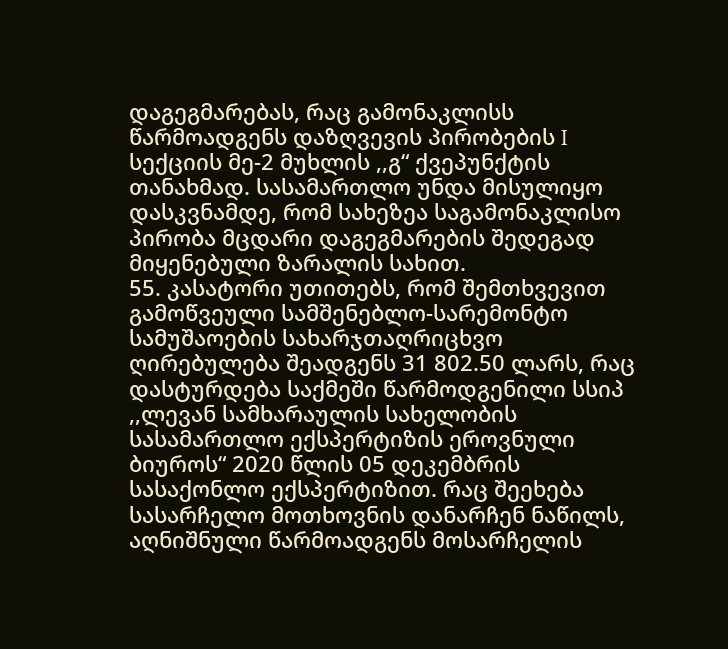დაგეგმარებას, რაც გამონაკლისს წარმოადგენს დაზღვევის პირობების I სექციის მე-2 მუხლის ,,გ“ ქვეპუნქტის თანახმად. სასამართლო უნდა მისულიყო დასკვნამდე, რომ სახეზეა საგამონაკლისო პირობა მცდარი დაგეგმარების შედეგად მიყენებული ზარალის სახით.
55. კასატორი უთითებს, რომ შემთხვევით გამოწვეული სამშენებლო-სარემონტო სამუშაოების სახარჯთაღრიცხვო ღირებულება შეადგენს 31 802.50 ლარს, რაც დასტურდება საქმეში წარმოდგენილი სსიპ ,,ლევან სამხარაულის სახელობის სასამართლო ექსპერტიზის ეროვნული ბიუროს“ 2020 წლის 05 დეკემბრის სასაქონლო ექსპერტიზით. რაც შეეხება სასარჩელო მოთხოვნის დანარჩენ ნაწილს, აღნიშნული წარმოადგენს მოსარჩელის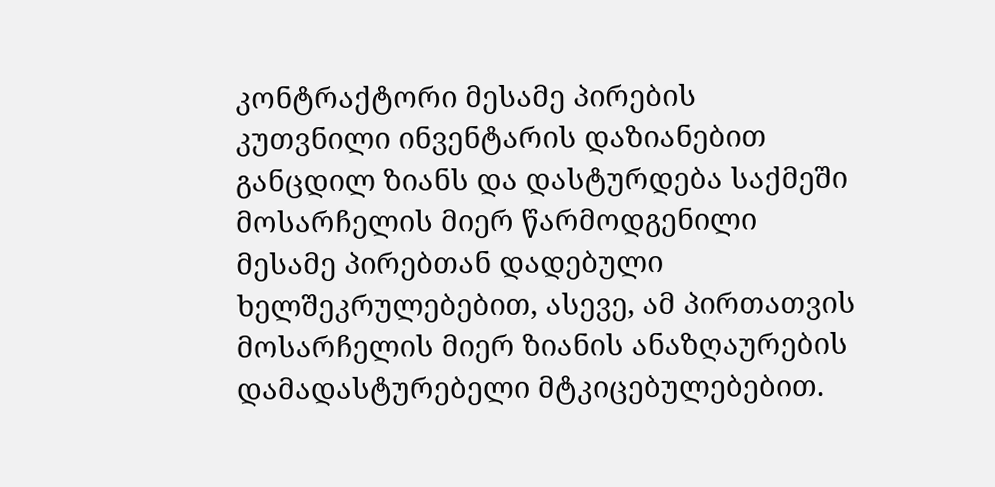კონტრაქტორი მესამე პირების კუთვნილი ინვენტარის დაზიანებით განცდილ ზიანს და დასტურდება საქმეში მოსარჩელის მიერ წარმოდგენილი მესამე პირებთან დადებული ხელშეკრულებებით, ასევე, ამ პირთათვის მოსარჩელის მიერ ზიანის ანაზღაურების დამადასტურებელი მტკიცებულებებით.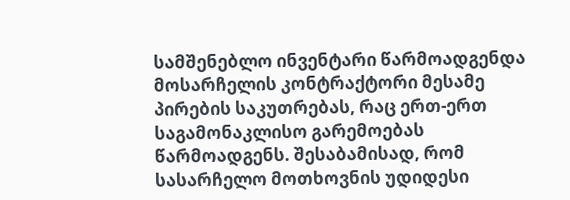სამშენებლო ინვენტარი წარმოადგენდა მოსარჩელის კონტრაქტორი მესამე პირების საკუთრებას, რაც ერთ-ერთ საგამონაკლისო გარემოებას წარმოადგენს. შესაბამისად, რომ სასარჩელო მოთხოვნის უდიდესი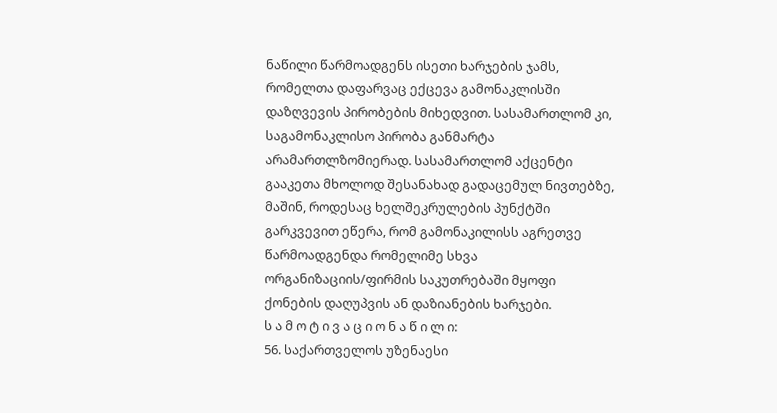ნაწილი წარმოადგენს ისეთი ხარჯების ჯამს, რომელთა დაფარვაც ექცევა გამონაკლისში დაზღვევის პირობების მიხედვით. სასამართლომ კი, საგამონაკლისო პირობა განმარტა არამართლზომიერად. სასამართლომ აქცენტი გააკეთა მხოლოდ შესანახად გადაცემულ ნივთებზე, მაშინ, როდესაც ხელშეკრულების პუნქტში გარკვევით ეწერა, რომ გამონაკილისს აგრეთვე წარმოადგენდა რომელიმე სხვა ორგანიზაციის/ფირმის საკუთრებაში მყოფი ქონების დაღუპვის ან დაზიანების ხარჯები.
ს ა მ ო ტ ი ვ ა ც ი ო ნ ა წ ი ლ ი:
56. საქართველოს უზენაესი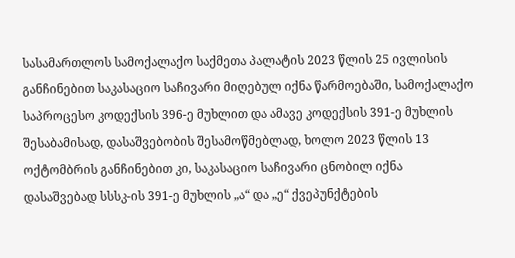სასამართლოს სამოქალაქო საქმეთა პალატის 2023 წლის 25 ივლისის განჩინებით საკასაციო საჩივარი მიღებულ იქნა წარმოებაში, სამოქალაქო საპროცესო კოდექსის 396-ე მუხლით და ამავე კოდექსის 391-ე მუხლის შესაბამისად, დასაშვებობის შესამოწმებლად, ხოლო 2023 წლის 13 ოქტომბრის განჩინებით კი, საკასაციო საჩივარი ცნობილ იქნა დასაშვებად სსსკ-ის 391-ე მუხლის „ა“ და „ე“ ქვეპუნქტების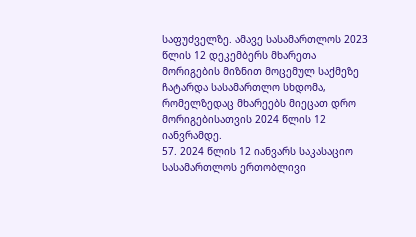საფუძველზე. ამავე სასამართლოს 2023 წლის 12 დეკემბერს მხარეთა მორიგების მიზნით მოცემულ საქმეზე ჩატარდა სასამართლო სხდომა, რომელზედაც მხარეებს მიეცათ დრო მორიგებისათვის 2024 წლის 12 იანვრამდე.
57. 2024 წლის 12 იანვარს საკასაციო სასამართლოს ერთობლივი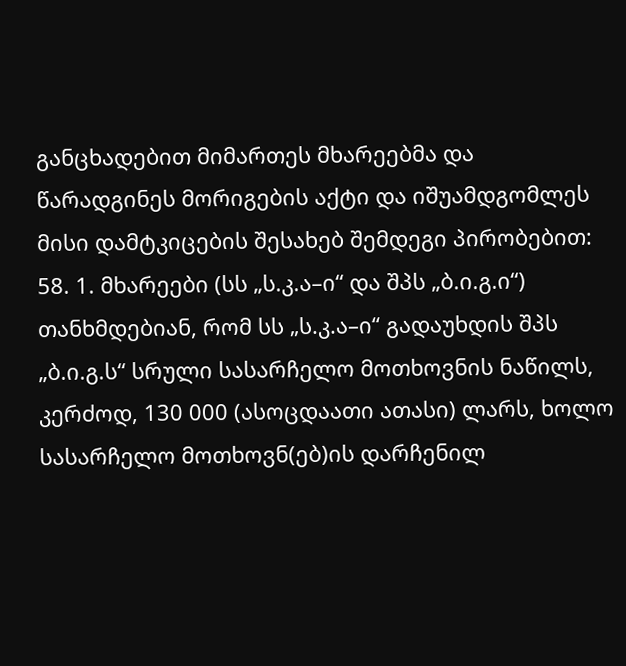განცხადებით მიმართეს მხარეებმა და წარადგინეს მორიგების აქტი და იშუამდგომლეს მისი დამტკიცების შესახებ შემდეგი პირობებით:
58. 1. მხარეები (სს „ს.კ.ა–ი“ და შპს „ბ.ი.გ.ი“) თანხმდებიან, რომ სს „ს.კ.ა–ი“ გადაუხდის შპს „ბ.ი.გ.ს“ სრული სასარჩელო მოთხოვნის ნაწილს, კერძოდ, 130 000 (ასოცდაათი ათასი) ლარს, ხოლო სასარჩელო მოთხოვნ(ებ)ის დარჩენილ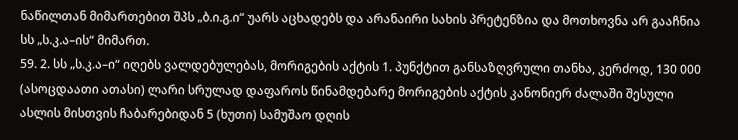ნაწილთან მიმართებით შპს „ბ.ი.გ.ი“ უარს აცხადებს და არანაირი სახის პრეტენზია და მოთხოვნა არ გააჩნია სს „ს.კ.ა–ის“ მიმართ.
59. 2. სს „ს.კ.ა–ი“ იღებს ვალდებულებას, მორიგების აქტის 1. პუნქტით განსაზღვრული თანხა, კერძოდ, 130 000 (ასოცდაათი ათასი) ლარი სრულად დაფაროს წინამდებარე მორიგების აქტის კანონიერ ძალაში შესული ასლის მისთვის ჩაბარებიდან 5 (ხუთი) სამუშაო დღის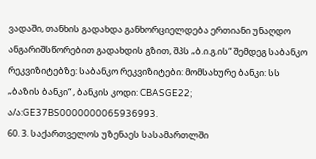ვადაში, თანხის გადახდა განხორციელდება ერთიანი უნაღდო ანგარიშსწორებით გადახდის გზით, შპს „ბ.ი.გ.ის“ შემდეგ საბანკო რეკვიზიტებზე: საბანკო რეკვიზიტები: მომსახურე ბანკი: სს „ბაზის ბანკი“ , ბანკის კოდი: CBASGE22; ა/ა:GE37BS0000000065936993.
60. 3. საქართველოს უზენაეს სასამართლში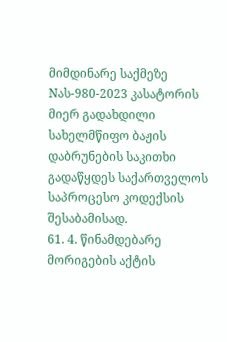მიმდინარე საქმეზე Nას-980-2023 კასატორის მიერ გადახდილი სახელმწიფო ბაჟის დაბრუნების საკითხი გადაწყდეს საქართველოს საპროცესო კოდექსის შესაბამისად.
61. 4. წინამდებარე მორიგების აქტის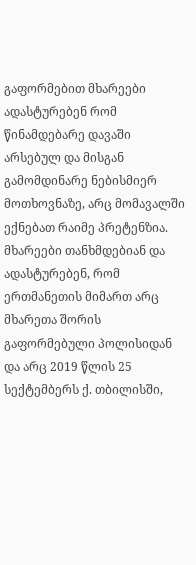გაფორმებით მხარეები ადასტურებენ რომ წინამდებარე დავაში არსებულ და მისგან გამომდინარე ნებისმიერ მოთხოვნაზე, არც მომავალში ექნებათ რაიმე პრეტენზია. მხარეები თანხმდებიან და ადასტურებენ, რომ ერთმანეთის მიმართ არც მხარეთა შორის გაფორმებული პოლისიდან და არც 2019 წლის 25 სექტემბერს ქ. თბილისში,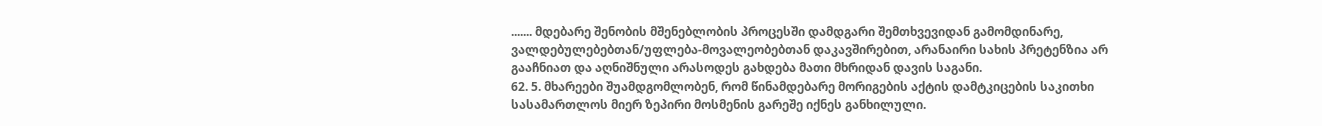....... მდებარე შენობის მშენებლობის პროცესში დამდგარი შემთხვევიდან გამომდინარე, ვალდებულებებთან/უფლება-მოვალეობებთან დაკავშირებით, არანაირი სახის პრეტენზია არ გააჩნიათ და აღნიშნული არასოდეს გახდება მათი მხრიდან დავის საგანი.
62. 5. მხარეები შუამდგომლობენ, რომ წინამდებარე მორიგების აქტის დამტკიცების საკითხი სასამართლოს მიერ ზეპირი მოსმენის გარეშე იქნეს განხილული.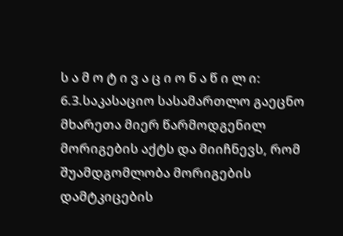ს ა მ ო ტ ი ვ ა ც ი ო ნ ა წ ი ლ ი:
6.3.საკასაციო სასამართლო გაეცნო მხარეთა მიერ წარმოდგენილ მორიგების აქტს და მიიჩნევს, რომ შუამდგომლობა მორიგების დამტკიცების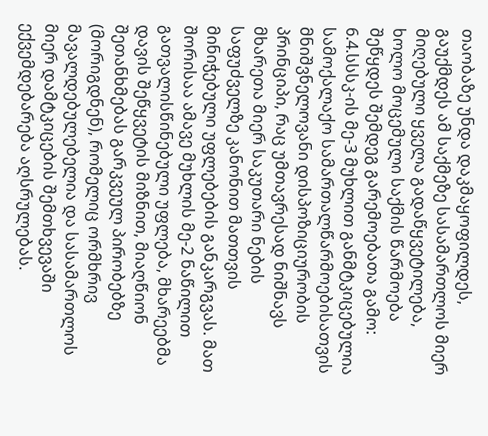თაობაზე უნდა დაკმაყოფილდეს, გაუქმდეს ამ საქმეზე სასამართლოს მიერ მიღებული ყველა გადაწყვეტილება, ხოლო მოცემული საქმის წარმოება შეწყდეს შემდეგ გარემოებათა გამო:
6.4.სსსკ-ის მე-3 მუხლით განმტკიცებულია სამოქალაქო სამართალწარმოებისათვის მნიშვნელოვანი დისპოზიციურობის პრინციპი, რაც უმთავრესად ნიშნავს მხარეთა მიერ საკუთარი ნების საფუძველზე კანონით მათთვის მინიჭებული უფლებების განკარგვას. მათ შორისაა ამავე მუხლის მე-2 ნაწილით გათვალისწინებული უფლება, მხარეებმა დავის შეწყვეტის მიზნით, მიაღწიონ შეთანხმებას გარკვეულ პირობებზე (მორიგდნენ), რომელიც ორმხრივ მავალდებულებელია და სასამართლოს მიერ დამტკიცების შემთხვევაში ექვემდებარება აღსრულებას.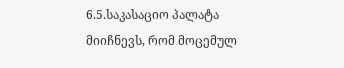6.5.საკასაციო პალატა მიიჩნევს, რომ მოცემულ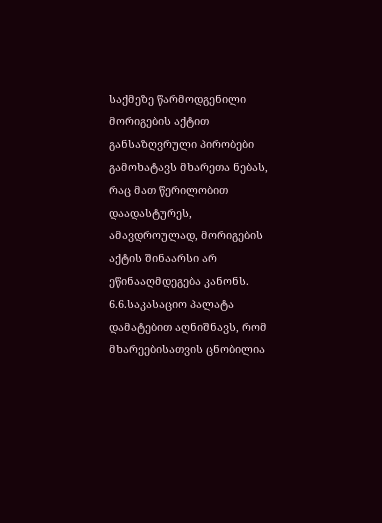საქმეზე წარმოდგენილი მორიგების აქტით განსაზღვრული პირობები გამოხატავს მხარეთა ნებას, რაც მათ წერილობით დაადასტურეს, ამავდროულად, მორიგების აქტის შინაარსი არ ეწინააღმდეგება კანონს.
6.6.საკასაციო პალატა დამატებით აღნიშნავს, რომ მხარეებისათვის ცნობილია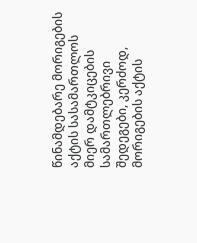წინამდებარე მორიგების აქტის სასამართლოს მიერ დამტკიცების სამართლებრივი შედეგები, კერძოდ, მორიგების აქტის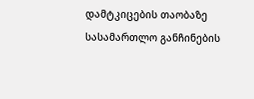დამტკიცების თაობაზე სასამართლო განჩინების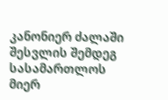კანონიერ ძალაში შესვლის შემდეგ სასამართლოს მიერ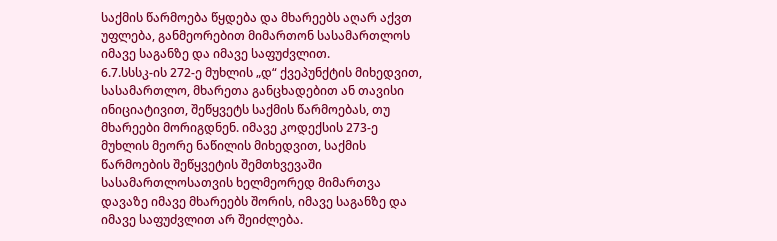საქმის წარმოება წყდება და მხარეებს აღარ აქვთ უფლება, განმეორებით მიმართონ სასამართლოს იმავე საგანზე და იმავე საფუძვლით.
6.7.სსსკ-ის 272-ე მუხლის „დ“ ქვეპუნქტის მიხედვით, სასამართლო, მხარეთა განცხადებით ან თავისი ინიციატივით, შეწყვეტს საქმის წარმოებას, თუ მხარეები მორიგდნენ. იმავე კოდექსის 273-ე მუხლის მეორე ნაწილის მიხედვით, საქმის წარმოების შეწყვეტის შემთხვევაში სასამართლოსათვის ხელმეორედ მიმართვა დავაზე იმავე მხარეებს შორის, იმავე საგანზე და იმავე საფუძვლით არ შეიძლება.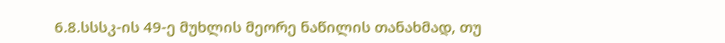6.8.სსსკ-ის 49-ე მუხლის მეორე ნაწილის თანახმად, თუ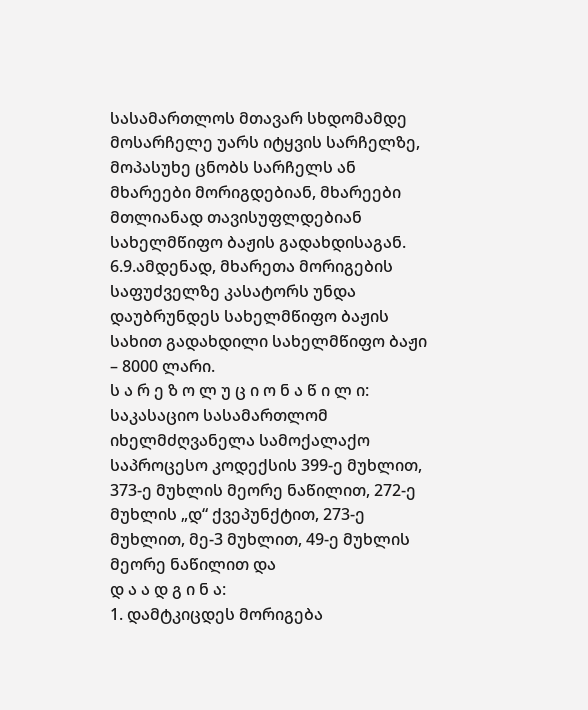სასამართლოს მთავარ სხდომამდე მოსარჩელე უარს იტყვის სარჩელზე, მოპასუხე ცნობს სარჩელს ან მხარეები მორიგდებიან, მხარეები მთლიანად თავისუფლდებიან სახელმწიფო ბაჟის გადახდისაგან.
6.9.ამდენად, მხარეთა მორიგების საფუძველზე კასატორს უნდა დაუბრუნდეს სახელმწიფო ბაჟის სახით გადახდილი სახელმწიფო ბაჟი – 8000 ლარი.
ს ა რ ე ზ ო ლ უ ც ი ო ნ ა წ ი ლ ი:
საკასაციო სასამართლომ იხელმძღვანელა სამოქალაქო საპროცესო კოდექსის 399-ე მუხლით, 373-ე მუხლის მეორე ნაწილით, 272-ე მუხლის „დ“ ქვეპუნქტით, 273-ე მუხლით, მე-3 მუხლით, 49-ე მუხლის მეორე ნაწილით და
დ ა ა დ გ ი ნ ა:
1. დამტკიცდეს მორიგება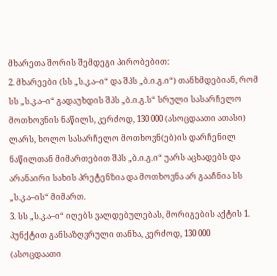მხარეთა შორის შემდეგი პირობებით:
2. მხარეები (სს „ს.კ.ა–ი“ და შპს „ბ.ი.გ.ი“) თანხმდებიან, რომ სს „ს.კ.ა–ი“ გადაუხდის შპს „ბ.ი.გ.ს“ სრული სასარჩელო მოთხოვნის ნაწილს, კერძოდ, 130 000 (ასოცდაათი ათასი) ლარს, ხოლო სასარჩელო მოთხოვნ(ებ)ის დარჩენილ ნაწილთან მიმართებით შპს „ბ.ი.გ.ი“ უარს აცხადებს და არანაირი სახის პრეტენზია და მოთხოვნა არ გააჩნია სს „ს.კ.ა–ის“ მიმართ.
3. სს „ს.კ.ა–ი“ იღებს ვალდებულებას, მორიგების აქტის 1. პუნქტით განსაზღვრული თანხა, კერძოდ, 130 000 (ასოცდაათი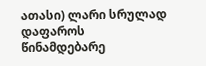ათასი) ლარი სრულად დაფაროს წინამდებარე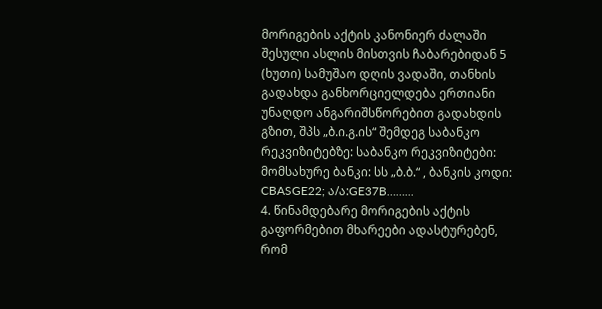მორიგების აქტის კანონიერ ძალაში შესული ასლის მისთვის ჩაბარებიდან 5 (ხუთი) სამუშაო დღის ვადაში, თანხის გადახდა განხორციელდება ერთიანი უნაღდო ანგარიშსწორებით გადახდის გზით, შპს „ბ.ი.გ.ის“ შემდეგ საბანკო რეკვიზიტებზე: საბანკო რეკვიზიტები: მომსახურე ბანკი: სს „ბ.ბ.“ , ბანკის კოდი: CBASGE22; ა/ა:GE37B……...
4. წინამდებარე მორიგების აქტის გაფორმებით მხარეები ადასტურებენ, რომ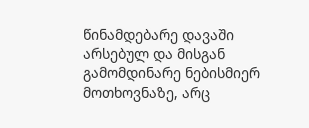წინამდებარე დავაში არსებულ და მისგან გამომდინარე ნებისმიერ მოთხოვნაზე, არც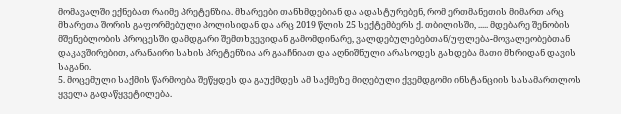მომავალში ექნებათ რაიმე პრეტენზია. მხარეები თანხმდებიან და ადასტურებენ, რომ ერთმანეთის მიმართ არც მხარეთა შორის გაფორმებული პოლისიდან და არც 2019 წლის 25 სექტემბერს ქ. თბილისში, ..... მდებარე შენობის მშენებლობის პროცესში დამდგარი შემთხვევიდან გამომდინარე, ვალდებულებებთან/უფლება-მოვალეობებთან დაკავშირებით, არანაირი სახის პრეტენზია არ გააჩნიათ და აღნიშნული არასოდეს გახდება მათი მხრიდან დავის საგანი.
5. მოცემული საქმის წარმოება შეწყდეს და გაუქმდეს ამ საქმეზე მიღებული ქვემდგომი ინსტანციის სასამართლოს ყველა გადაწყვეტილება.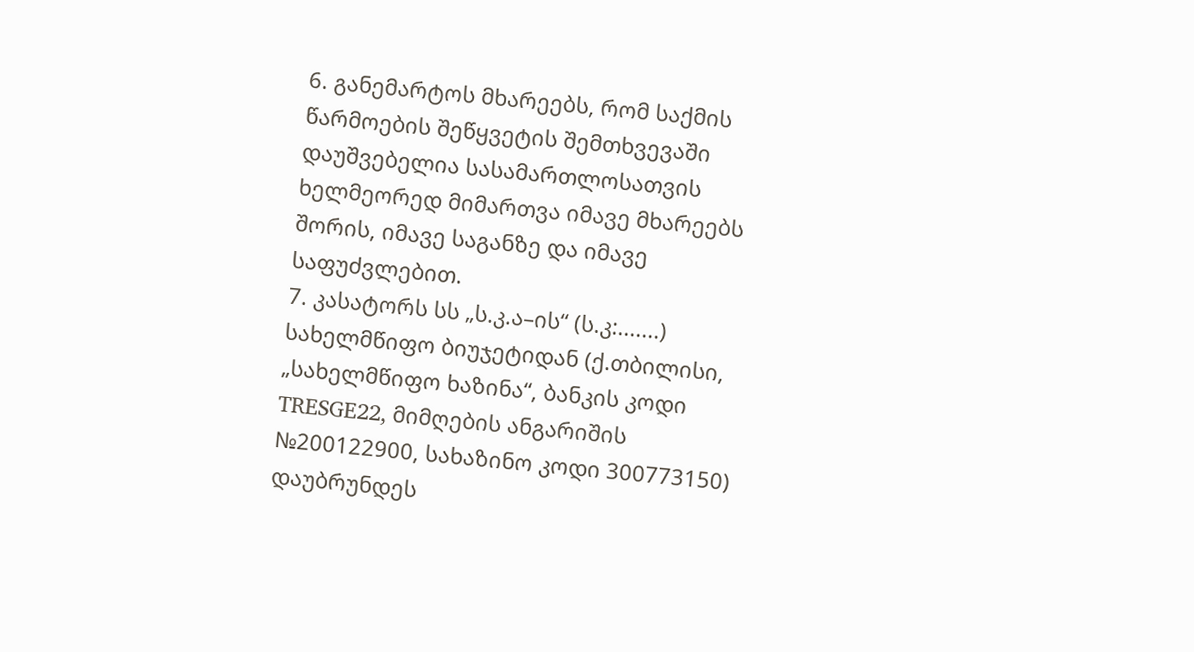6. განემარტოს მხარეებს, რომ საქმის წარმოების შეწყვეტის შემთხვევაში დაუშვებელია სასამართლოსათვის ხელმეორედ მიმართვა იმავე მხარეებს შორის, იმავე საგანზე და იმავე საფუძვლებით.
7. კასატორს სს „ს.კ.ა–ის“ (ს.კ:.......) სახელმწიფო ბიუჯეტიდან (ქ.თბილისი, „სახელმწიფო ხაზინა“, ბანკის კოდი TRESGE22, მიმღების ანგარიშის №200122900, სახაზინო კოდი 300773150) დაუბრუნდეს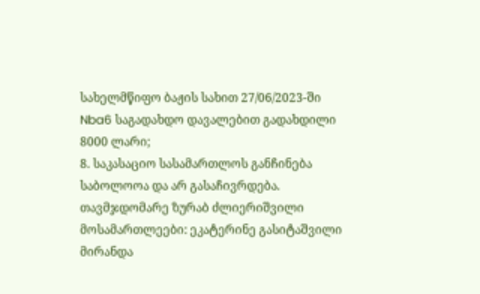სახელმწიფო ბაჟის სახით 27/06/2023-ში Nba6 საგადახდო დავალებით გადახდილი 8000 ლარი;
8. საკასაციო სასამართლოს განჩინება საბოლოოა და არ გასაჩივრდება.
თავმჯდომარე ზურაბ ძლიერიშვილი
მოსამართლეები: ეკატერინე გასიტაშვილი
მირანდა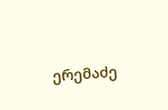ერემაძე